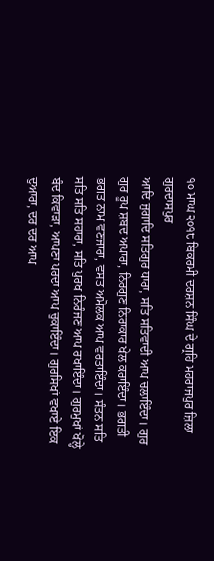੧੦ ਮਾਘ ੨੦੧੮ ਬਿਕਰਮੀ ਦਰਸ਼ਨ ਸਿੰਘ ਦੇ ਗ੍ਰਹਿ ਮਹਰਾਜਪੁਰ ਜ਼ਿਲਾ ਗੁਰਦਾਸਪੁਰ
ਆਦਿ ਜੁਗਾਦਿ ਸਤਿਗੁਰ ਧਾਰਾ, ਸਤਿ ਸਤਿਵਾਦੀ ਆਪ ਚਲਾਇੰਦਾ। ਗੁਰ ਗੁਰ ਰੂਪ ਸ਼ਬਦ ਅਪਾਰਾ, ਨਿਰਗੁਣ ਨਿਰਾਕਾਰ ਖੇਲ ਕਰਾਇੰਦਾ। ਭਗਤੀ ਭਗਤ ਨਾਮ ਵਣਜਾਰਾ, ਵਸਤ ਅਮੋਲਕ ਆਪ ਵਰਤਾਇੰਦਾ। ਸੰਤਨ ਸਤਿ ਸਤਿ ਸਤਿ ਸਹਾਰਾ, ਸਤਿ ਪੁਰਖ ਨਿਰੰਜਣ ਆਪ ਰਖਾਇੰਦਾ। ਗੁਰਮੁਖਾਂ ਖੋਲ੍ਹੇ ਬੰਦ ਕਿਵਾੜਾ, ਆਪਣਾ ਪਰਦਾ ਆਪ ਚੁਕਾਇੰਦਾ। ਗੁਰਸਿਖਾਂ ਵਖਾਏ ਇਕ ਦੁਆਰਾ, ਦਰ ਦਰ ਆਪ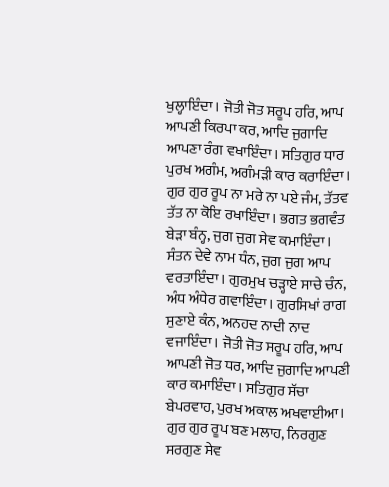ਖੁਲ੍ਹਾਇੰਦਾ। ਜੋਤੀ ਜੋਤ ਸਰੂਪ ਹਰਿ, ਆਪ ਆਪਣੀ ਕਿਰਪਾ ਕਰ, ਆਦਿ ਜੁਗਾਦਿ ਆਪਣਾ ਰੰਗ ਵਖਾਇੰਦਾ। ਸਤਿਗੁਰ ਧਾਰ ਪੁਰਖ ਅਗੰਮ, ਅਗੰਮੜੀ ਕਾਰ ਕਰਾਇੰਦਾ। ਗੁਰ ਗੁਰ ਰੂਪ ਨਾ ਮਰੇ ਨਾ ਪਏ ਜੰਮ, ਤੱਤਵ ਤੱਤ ਨਾ ਕੋਇ ਰਖਾਇੰਦਾ। ਭਗਤ ਭਗਵੰਤ ਬੇੜਾ ਬੰਨ੍ਹ, ਜੁਗ ਜੁਗ ਸੇਵ ਕਮਾਇੰਦਾ। ਸੰਤਨ ਦੇਵੇ ਨਾਮ ਧੰਨ, ਜੁਗ ਜੁਗ ਆਪ ਵਰਤਾਇੰਦਾ। ਗੁਰਮੁਖ ਚੜ੍ਹਾਏ ਸਾਚੇ ਚੰਨ, ਅੰਧ ਅੰਧੇਰ ਗਵਾਇੰਦਾ। ਗੁਰਸਿਖਾਂ ਰਾਗ ਸੁਣਾਏ ਕੰਨ, ਅਨਹਦ ਨਾਦੀ ਨਾਦ ਵਜਾਇੰਦਾ। ਜੋਤੀ ਜੋਤ ਸਰੂਪ ਹਰਿ, ਆਪ ਆਪਣੀ ਜੋਤ ਧਰ, ਆਦਿ ਜੁਗਾਦਿ ਆਪਣੀ ਕਾਰ ਕਮਾਇੰਦਾ। ਸਤਿਗੁਰ ਸੱਚਾ ਬੇਪਰਵਾਹ, ਪੁਰਖ ਅਕਾਲ ਅਖਵਾਈਆ। ਗੁਰ ਗੁਰ ਰੂਪ ਬਣ ਮਲਾਹ, ਨਿਰਗੁਣ ਸਰਗੁਣ ਸੇਵ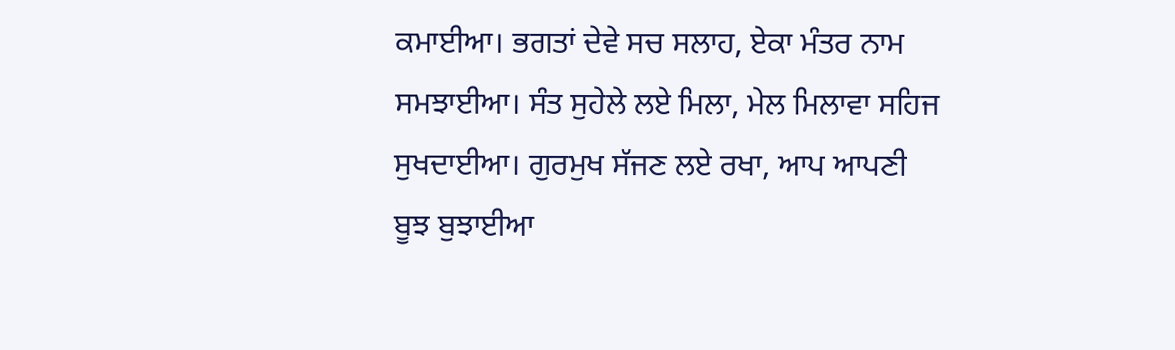ਕਮਾਈਆ। ਭਗਤਾਂ ਦੇਵੇ ਸਚ ਸਲਾਹ, ਏਕਾ ਮੰਤਰ ਨਾਮ ਸਮਝਾਈਆ। ਸੰਤ ਸੁਹੇਲੇ ਲਏ ਮਿਲਾ, ਮੇਲ ਮਿਲਾਵਾ ਸਹਿਜ ਸੁਖਦਾਈਆ। ਗੁਰਮੁਖ ਸੱਜਣ ਲਏ ਰਖਾ, ਆਪ ਆਪਣੀ ਬੂਝ ਬੁਝਾਈਆ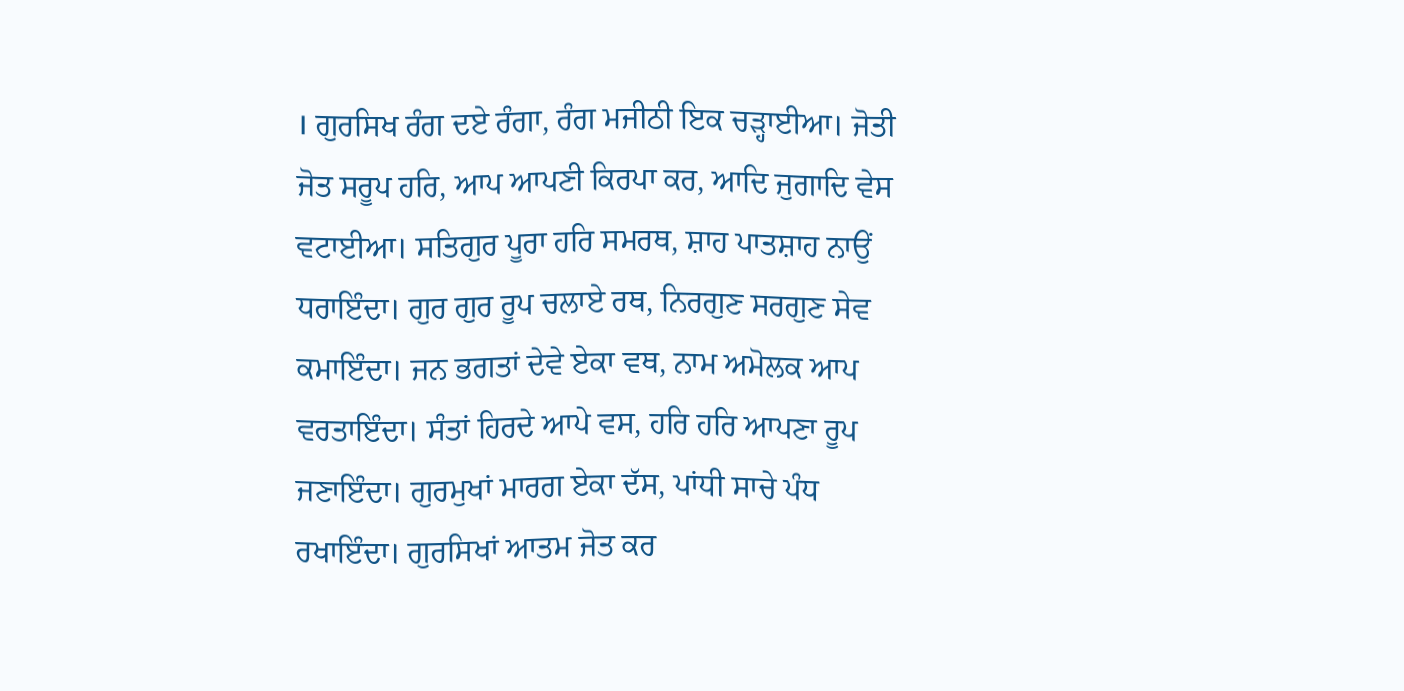। ਗੁਰਸਿਖ ਰੰਗ ਦਏ ਰੰਗਾ, ਰੰਗ ਮਜੀਠੀ ਇਕ ਚੜ੍ਹਾਈਆ। ਜੋਤੀ ਜੋਤ ਸਰੂਪ ਹਰਿ, ਆਪ ਆਪਣੀ ਕਿਰਪਾ ਕਰ, ਆਦਿ ਜੁਗਾਦਿ ਵੇਸ ਵਟਾਈਆ। ਸਤਿਗੁਰ ਪੂਰਾ ਹਰਿ ਸਮਰਥ, ਸ਼ਾਹ ਪਾਤਸ਼ਾਹ ਨਾਉਂ ਧਰਾਇੰਦਾ। ਗੁਰ ਗੁਰ ਰੂਪ ਚਲਾਏ ਰਥ, ਨਿਰਗੁਣ ਸਰਗੁਣ ਸੇਵ ਕਮਾਇੰਦਾ। ਜਨ ਭਗਤਾਂ ਦੇਵੇ ਏਕਾ ਵਥ, ਨਾਮ ਅਮੋਲਕ ਆਪ ਵਰਤਾਇੰਦਾ। ਸੰਤਾਂ ਹਿਰਦੇ ਆਪੇ ਵਸ, ਹਰਿ ਹਰਿ ਆਪਣਾ ਰੂਪ ਜਣਾਇੰਦਾ। ਗੁਰਮੁਖਾਂ ਮਾਰਗ ਏਕਾ ਦੱਸ, ਪਾਂਧੀ ਸਾਚੇ ਪੰਧ ਰਖਾਇੰਦਾ। ਗੁਰਸਿਖਾਂ ਆਤਮ ਜੋਤ ਕਰ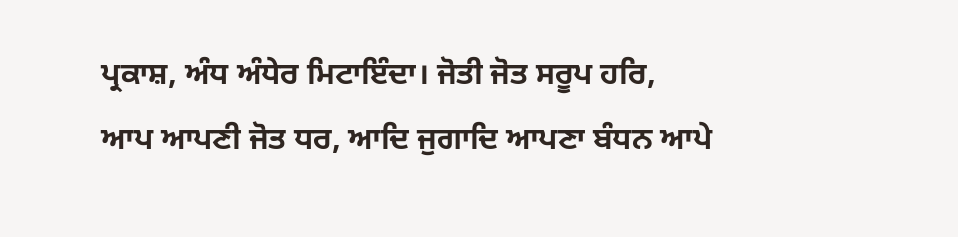ਪ੍ਰਕਾਸ਼, ਅੰਧ ਅੰਧੇਰ ਮਿਟਾਇੰਦਾ। ਜੋਤੀ ਜੋਤ ਸਰੂਪ ਹਰਿ, ਆਪ ਆਪਣੀ ਜੋਤ ਧਰ, ਆਦਿ ਜੁਗਾਦਿ ਆਪਣਾ ਬੰਧਨ ਆਪੇ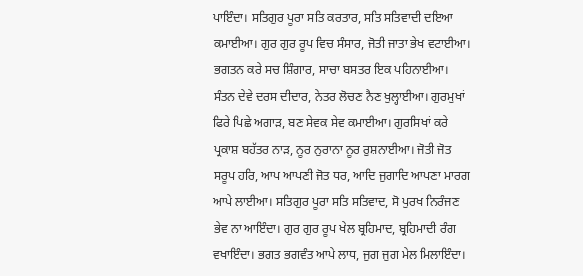ਪਾਇੰਦਾ। ਸਤਿਗੁਰ ਪੂਰਾ ਸਤਿ ਕਰਤਾਰ, ਸਤਿ ਸਤਿਵਾਦੀ ਦਇਆ ਕਮਾਈਆ। ਗੁਰ ਗੁਰ ਰੂਪ ਵਿਚ ਸੰਸਾਰ, ਜੋਤੀ ਜਾਤਾ ਭੇਖ ਵਟਾਈਆ। ਭਗਤਨ ਕਰੇ ਸਚ ਸ਼ਿੰਗਾਰ, ਸਾਚਾ ਬਸਤਰ ਇਕ ਪਹਿਨਾਈਆ। ਸੰਤਨ ਦੇਵੇ ਦਰਸ ਦੀਦਾਰ, ਨੇਤਰ ਲੋਚਣ ਨੈਣ ਖੁਲ੍ਹਾਈਆ। ਗੁਰਮੁਖਾਂ ਫਿਰੇ ਪਿਛੇ ਅਗਾੜ, ਬਣ ਸੇਵਕ ਸੇਵ ਕਮਾਈਆ। ਗੁਰਸਿਖਾਂ ਕਰੇ ਪ੍ਰਕਾਸ਼ ਬਹੱਤਰ ਨਾੜ, ਨੂਰ ਨੁਰਾਨਾ ਨੂਰ ਰੁਸ਼ਨਾਈਆ। ਜੋਤੀ ਜੋਤ ਸਰੂਪ ਹਰਿ, ਆਪ ਆਪਣੀ ਜੋਤ ਧਰ, ਆਦਿ ਜੁਗਾਦਿ ਆਪਣਾ ਮਾਰਗ ਆਪੇ ਲਾਈਆ। ਸਤਿਗੁਰ ਪੂਰਾ ਸਤਿ ਸਤਿਵਾਦ, ਸੋ ਪੁਰਖ ਨਿਰੰਜਣ ਭੇਵ ਨਾ ਆਇੰਦਾ। ਗੁਰ ਗੁਰ ਰੂਪ ਖੇਲ ਬ੍ਰਹਿਮਾਦ, ਬ੍ਰਹਿਮਾਦੀ ਰੰਗ ਵਖਾਇੰਦਾ। ਭਗਤ ਭਗਵੰਤ ਆਪੇ ਲਾਧ, ਜੁਗ ਜੁਗ ਮੇਲ ਮਿਲਾਇੰਦਾ।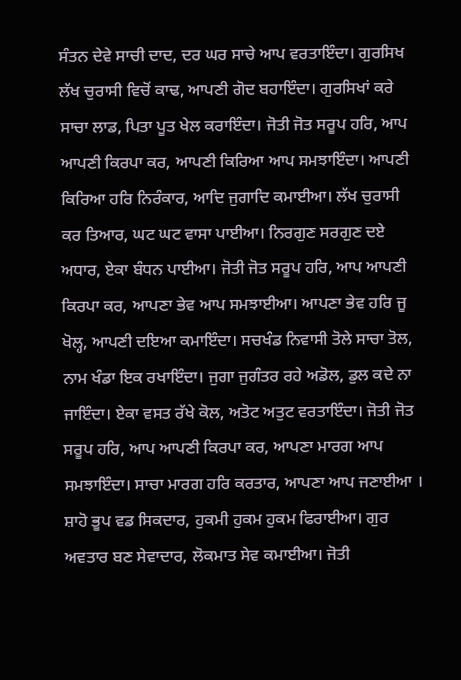ਸੰਤਨ ਦੇਵੇ ਸਾਚੀ ਦਾਦ, ਦਰ ਘਰ ਸਾਚੇ ਆਪ ਵਰਤਾਇੰਦਾ। ਗੁਰਸਿਖ ਲੱਖ ਚੁਰਾਸੀ ਵਿਚੋਂ ਕਾਢ, ਆਪਣੀ ਗੋਦ ਬਹਾਇੰਦਾ। ਗੁਰਸਿਖਾਂ ਕਰੇ ਸਾਚਾ ਲਾਡ, ਪਿਤਾ ਪੂਤ ਖੇਲ ਕਰਾਇੰਦਾ। ਜੋਤੀ ਜੋਤ ਸਰੂਪ ਹਰਿ, ਆਪ ਆਪਣੀ ਕਿਰਪਾ ਕਰ, ਆਪਣੀ ਕਿਰਿਆ ਆਪ ਸਮਝਾਇੰਦਾ। ਆਪਣੀ ਕਿਰਿਆ ਹਰਿ ਨਿਰੰਕਾਰ, ਆਦਿ ਜੁਗਾਦਿ ਕਮਾਈਆ। ਲੱਖ ਚੁਰਾਸੀ ਕਰ ਤਿਆਰ, ਘਟ ਘਟ ਵਾਸਾ ਪਾਈਆ। ਨਿਰਗੁਣ ਸਰਗੁਣ ਦਏ ਅਧਾਰ, ਏਕਾ ਬੰਧਨ ਪਾਈਆ। ਜੋਤੀ ਜੋਤ ਸਰੂਪ ਹਰਿ, ਆਪ ਆਪਣੀ ਕਿਰਪਾ ਕਰ, ਆਪਣਾ ਭੇਵ ਆਪ ਸਮਝਾਈਆ। ਆਪਣਾ ਭੇਵ ਹਰਿ ਜੂ ਖੋਲ੍ਹ, ਆਪਣੀ ਦਇਆ ਕਮਾਇੰਦਾ। ਸਚਖੰਡ ਨਿਵਾਸੀ ਤੋਲੇ ਸਾਚਾ ਤੋਲ, ਨਾਮ ਖੰਡਾ ਇਕ ਰਖਾਇੰਦਾ। ਜੁਗਾ ਜੁਗੰਤਰ ਰਹੇ ਅਡੋਲ, ਡੁਲ ਕਦੇ ਨਾ ਜਾਇੰਦਾ। ਏਕਾ ਵਸਤ ਰੱਖੇ ਕੋਲ, ਅਤੋਟ ਅਤੁਟ ਵਰਤਾਇੰਦਾ। ਜੋਤੀ ਜੋਤ ਸਰੂਪ ਹਰਿ, ਆਪ ਆਪਣੀ ਕਿਰਪਾ ਕਰ, ਆਪਣਾ ਮਾਰਗ ਆਪ ਸਮਝਾਇੰਦਾ। ਸਾਚਾ ਮਾਰਗ ਹਰਿ ਕਰਤਾਰ, ਆਪਣਾ ਆਪ ਜਣਾਈਆ । ਸ਼ਾਹੋ ਭੂਪ ਵਡ ਸਿਕਦਾਰ, ਹੁਕਮੀ ਹੁਕਮ ਹੁਕਮ ਫਿਰਾਈਆ। ਗੁਰ ਅਵਤਾਰ ਬਣ ਸੇਵਾਦਾਰ, ਲੋਕਮਾਤ ਸੇਵ ਕਮਾਈਆ। ਜੋਤੀ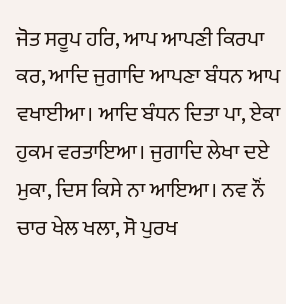ਜੋਤ ਸਰੂਪ ਹਰਿ, ਆਪ ਆਪਣੀ ਕਿਰਪਾ ਕਰ, ਆਦਿ ਜੁਗਾਦਿ ਆਪਣਾ ਬੰਧਨ ਆਪ ਵਖਾਈਆ। ਆਦਿ ਬੰਧਨ ਦਿਤਾ ਪਾ, ਏਕਾ ਹੁਕਮ ਵਰਤਾਇਆ। ਜੁਗਾਦਿ ਲੇਖਾ ਦਏ ਮੁਕਾ, ਦਿਸ ਕਿਸੇ ਨਾ ਆਇਆ। ਨਵ ਨੌਂ ਚਾਰ ਖੇਲ ਖਲਾ, ਸੋ ਪੁਰਖ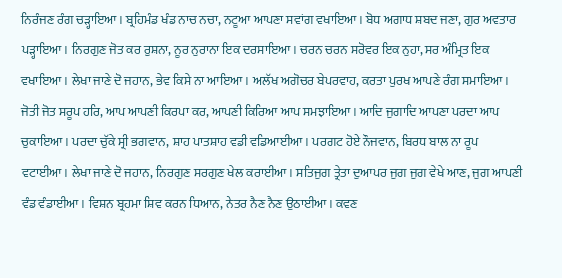ਨਿਰੰਜਣ ਰੰਗ ਚੜ੍ਹਾਇਆ। ਬ੍ਰਹਿਮੰਡ ਖੰਡ ਨਾਚ ਨਚਾ, ਨਟੂਆ ਆਪਣਾ ਸਵਾਂਗ ਵਖਾਇਆ। ਬੋਧ ਅਗਾਧ ਸ਼ਬਦ ਜਣਾ, ਗੁਰ ਅਵਤਾਰ ਪੜ੍ਹਾਇਆ। ਨਿਰਗੁਣ ਜੋਤ ਕਰ ਰੁਸ਼ਨਾ, ਨੂਰ ਨੁਰਾਨਾ ਇਕ ਦਰਸਾਇਆ। ਚਰਨ ਚਰਨ ਸਰੋਵਰ ਇਕ ਨੁਹਾ, ਸਰ ਅੰਮ੍ਰਿਤ ਇਕ ਵਖਾਇਆ । ਲੇਖਾ ਜਾਣੇ ਦੋ ਜਹਾਨ, ਭੇਵ ਕਿਸੇ ਨਾ ਆਇਆ। ਅਲੱਖ ਅਗੋਚਰ ਬੇਪਰਵਾਹ, ਕਰਤਾ ਪੁਰਖ ਆਪਣੇ ਰੰਗ ਸਮਾਇਆ। ਜੋਤੀ ਜੋਤ ਸਰੂਪ ਹਰਿ, ਆਪ ਆਪਣੀ ਕਿਰਪਾ ਕਰ, ਆਪਣੀ ਕਿਰਿਆ ਆਪ ਸਮਝਾਇਆ। ਆਦਿ ਜੁਗਾਦਿ ਆਪਣਾ ਪਰਦਾ ਆਪ ਚੁਕਾਇਆ। ਪਰਦਾ ਚੁੱਕੇ ਸ੍ਰੀ ਭਗਵਾਨ, ਸ਼ਾਹ ਪਾਤਸ਼ਾਹ ਵਡੀ ਵਡਿਆਈਆ। ਪਰਗਟ ਹੋਏ ਨੌਜਵਾਨ, ਬਿਰਧ ਬਾਲ ਨਾ ਰੂਪ ਵਟਾਈਆ। ਲੇਖਾ ਜਾਣੇ ਦੋ ਜਹਾਨ, ਨਿਰਗੁਣ ਸਰਗੁਣ ਖੇਲ ਕਰਾਈਆ। ਸਤਿਜੁਗ ਤ੍ਰੇਤਾ ਦੁਆਪਰ ਜੁਗ ਜੁਗ ਵੇਖੇ ਆਣ, ਜੁਗ ਆਪਣੀ ਵੰਡ ਵੰਡਾਈਆ। ਵਿਸ਼ਨ ਬ੍ਰਹਮਾ ਸ਼ਿਵ ਕਰਨ ਧਿਆਨ, ਨੇਤਰ ਨੈਣ ਨੈਣ ਉਠਾਈਆ। ਕਵਣ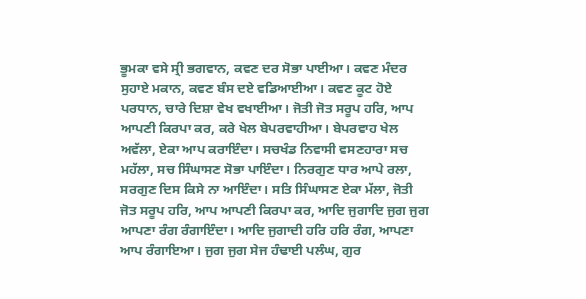ਭੂਮਕਾ ਵਸੇ ਸ੍ਰੀ ਭਗਵਾਨ, ਕਵਣ ਦਰ ਸੋਭਾ ਪਾਈਆ। ਕਵਣ ਮੰਦਰ ਸੁਹਾਏ ਮਕਾਨ, ਕਵਣ ਬੰਸ ਦਏ ਵਡਿਆਈਆ। ਕਵਣ ਕੂਟ ਹੋਏ ਪਰਧਾਨ, ਚਾਰੇ ਦਿਸ਼ਾ ਵੇਖ ਵਖਾਈਆ। ਜੋਤੀ ਜੋਤ ਸਰੂਪ ਹਰਿ, ਆਪ ਆਪਣੀ ਕਿਰਪਾ ਕਰ, ਕਰੇ ਖੇਲ ਬੇਪਰਵਾਹੀਆ। ਬੇਪਰਵਾਹ ਖੇਲ ਅਵੱਲਾ, ਏਕਾ ਆਪ ਕਰਾਇੰਦਾ। ਸਚਖੰਡ ਨਿਵਾਸੀ ਵਸਣਹਾਰਾ ਸਚ ਮਹੱਲਾ, ਸਚ ਸਿੰਘਾਸਣ ਸੋਭਾ ਪਾਇੰਦਾ। ਨਿਰਗੁਣ ਧਾਰ ਆਪੇ ਰਲਾ, ਸਰਗੁਣ ਦਿਸ ਕਿਸੇ ਨਾ ਆਇੰਦਾ। ਸਤਿ ਸਿੰਘਾਸਣ ਏਕਾ ਮੱਲਾ, ਜੋਤੀ ਜੋਤ ਸਰੂਪ ਹਰਿ, ਆਪ ਆਪਣੀ ਕਿਰਪਾ ਕਰ, ਆਦਿ ਜੁਗਾਦਿ ਜੁਗ ਜੁਗ ਆਪਣਾ ਰੰਗ ਰੰਗਾਇੰਦਾ। ਆਦਿ ਜੁਗਾਦੀ ਹਰਿ ਹਰਿ ਰੰਗ, ਆਪਣਾ ਆਪ ਰੰਗਾਇਆ। ਜੁਗ ਜੁਗ ਸੇਜ ਹੰਢਾਈ ਪਲੰਘ, ਗੁਰ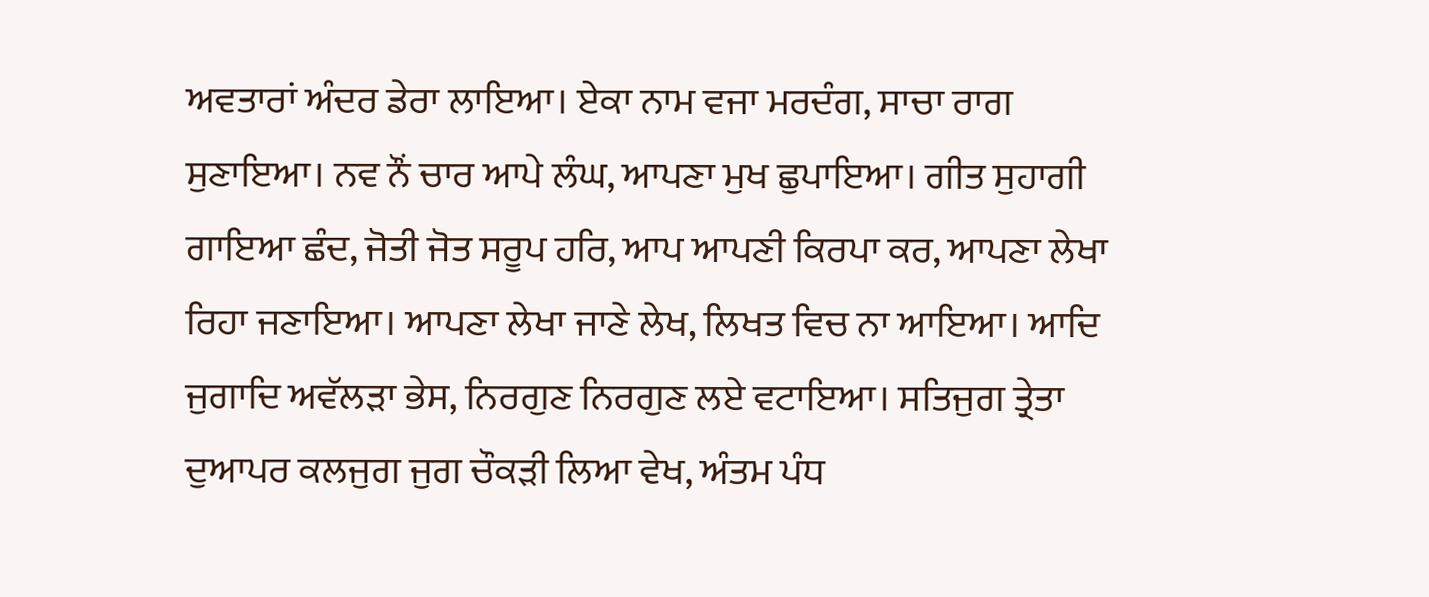ਅਵਤਾਰਾਂ ਅੰਦਰ ਡੇਰਾ ਲਾਇਆ। ਏਕਾ ਨਾਮ ਵਜਾ ਮਰਦੰਗ, ਸਾਚਾ ਰਾਗ ਸੁਣਾਇਆ। ਨਵ ਨੌਂ ਚਾਰ ਆਪੇ ਲੰਘ, ਆਪਣਾ ਮੁਖ ਛੁਪਾਇਆ। ਗੀਤ ਸੁਹਾਗੀ ਗਾਇਆ ਛੰਦ, ਜੋਤੀ ਜੋਤ ਸਰੂਪ ਹਰਿ, ਆਪ ਆਪਣੀ ਕਿਰਪਾ ਕਰ, ਆਪਣਾ ਲੇਖਾ ਰਿਹਾ ਜਣਾਇਆ। ਆਪਣਾ ਲੇਖਾ ਜਾਣੇ ਲੇਖ, ਲਿਖਤ ਵਿਚ ਨਾ ਆਇਆ। ਆਦਿ ਜੁਗਾਦਿ ਅਵੱਲੜਾ ਭੇਸ, ਨਿਰਗੁਣ ਨਿਰਗੁਣ ਲਏ ਵਟਾਇਆ। ਸਤਿਜੁਗ ਤ੍ਰੇਤਾ ਦੁਆਪਰ ਕਲਜੁਗ ਜੁਗ ਚੌਕੜੀ ਲਿਆ ਵੇਖ, ਅੰਤਮ ਪੰਧ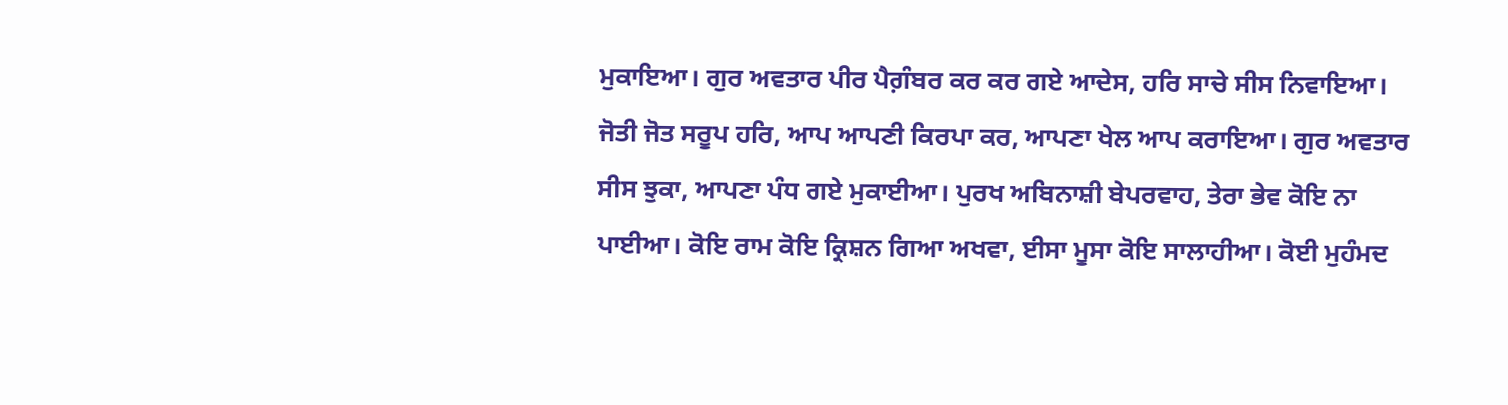ਮੁਕਾਇਆ। ਗੁਰ ਅਵਤਾਰ ਪੀਰ ਪੈਗ਼ੰਬਰ ਕਰ ਕਰ ਗਏ ਆਦੇਸ, ਹਰਿ ਸਾਚੇ ਸੀਸ ਨਿਵਾਇਆ। ਜੋਤੀ ਜੋਤ ਸਰੂਪ ਹਰਿ, ਆਪ ਆਪਣੀ ਕਿਰਪਾ ਕਰ, ਆਪਣਾ ਖੇਲ ਆਪ ਕਰਾਇਆ। ਗੁਰ ਅਵਤਾਰ ਸੀਸ ਝੁਕਾ, ਆਪਣਾ ਪੰਧ ਗਏ ਮੁਕਾਈਆ। ਪੁਰਖ ਅਬਿਨਾਸ਼ੀ ਬੇਪਰਵਾਹ, ਤੇਰਾ ਭੇਵ ਕੋਇ ਨਾ ਪਾਈਆ। ਕੋਇ ਰਾਮ ਕੋਇ ਕ੍ਰਿਸ਼ਨ ਗਿਆ ਅਖਵਾ, ਈਸਾ ਮੂਸਾ ਕੋਇ ਸਾਲਾਹੀਆ। ਕੋਈ ਮੁਹੰਮਦ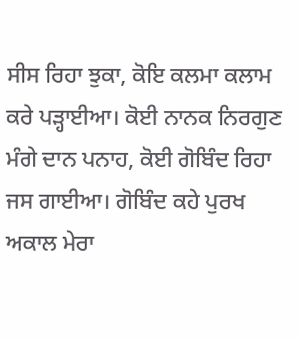ਸੀਸ ਰਿਹਾ ਝੁਕਾ, ਕੋਇ ਕਲਮਾ ਕਲਾਮ ਕਰੇ ਪੜ੍ਹਾਈਆ। ਕੋਈ ਨਾਨਕ ਨਿਰਗੁਣ ਮੰਗੇ ਦਾਨ ਪਨਾਹ, ਕੋਈ ਗੋਬਿੰਦ ਰਿਹਾ ਜਸ ਗਾਈਆ। ਗੋਬਿੰਦ ਕਹੇ ਪੁਰਖ ਅਕਾਲ ਮੇਰਾ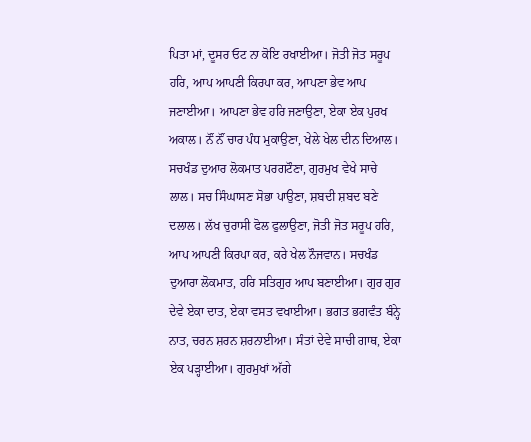ਪਿਤਾ ਮਾਂ, ਦੂਸਰ ਓਟ ਨਾ ਕੋਇ ਰਖਾਈਆ। ਜੋਤੀ ਜੋਤ ਸਰੂਪ ਹਰਿ, ਆਪ ਆਪਣੀ ਕਿਰਪਾ ਕਰ, ਆਪਣਾ ਭੇਵ ਆਪ ਜਣਾਈਆ। ਆਪਣਾ ਭੇਵ ਹਰਿ ਜਣਾਉਣਾ, ਏਕਾ ਏਕ ਪੁਰਖ ਅਕਾਲ। ਨੌਂ ਨੌਂ ਚਾਰ ਪੰਧ ਮੁਕਾਉਣਾ, ਖੇਲੇ ਖੇਲ ਦੀਨ ਦਿਆਲ। ਸਚਖੰਡ ਦੁਆਰ ਲੋਕਮਾਤ ਪਰਗਟੌਣਾ, ਗੁਰਮੁਖ ਵੇਖੇ ਸਾਚੇ ਲਾਲ। ਸਚ ਸਿੰਘਾਸਣ ਸੋਭਾ ਪਾਉਣਾ, ਸ਼ਬਦੀ ਸ਼ਬਦ ਬਣੇ ਦਲਾਲ। ਲੱਖ ਚੁਰਾਸੀ ਫੋਲ ਫੁਲਾਉਣਾ, ਜੋਤੀ ਜੋਤ ਸਰੂਪ ਹਰਿ, ਆਪ ਆਪਣੀ ਕਿਰਪਾ ਕਰ, ਕਰੇ ਖੇਲ ਨੌਜਵਾਨ। ਸਚਖੰਡ ਦੁਆਰਾ ਲੋਕਮਾਤ, ਹਰਿ ਸਤਿਗੁਰ ਆਪ ਬਣਾਈਆ। ਗੁਰ ਗੁਰ ਦੇਵੇ ਏਕਾ ਦਾਤ, ਏਕਾ ਵਸਤ ਵਖਾਈਆ। ਭਗਤ ਭਗਵੰਤ ਬੰਨ੍ਹੇ ਨਾਤ, ਚਰਨ ਸ਼ਰਨ ਸ਼ਰਨਾਈਆ। ਸੰਤਾਂ ਦੇਵੇ ਸਾਚੀ ਗਾਥ, ਏਕਾ ਏਕ ਪੜ੍ਹਾਈਆ। ਗੁਰਮੁਖਾਂ ਅੱਗੇ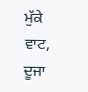ਮੁੱਕੇ ਵਾਟ, ਦੂਜਾ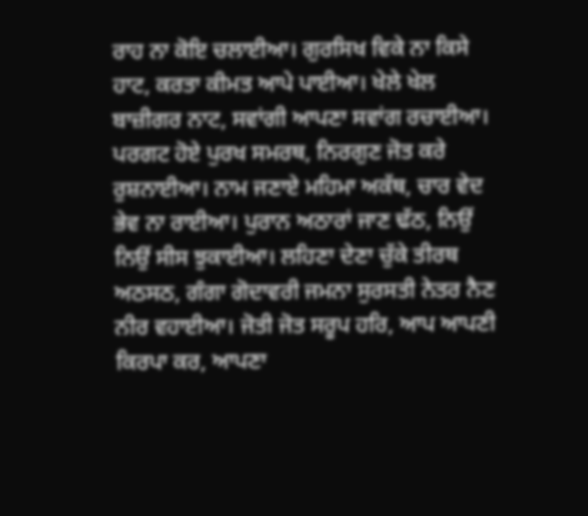ਰਾਹ ਨਾ ਕੋਇ ਚਲਾਈਆ। ਗੁਰਸਿਖ ਵਿਕੇ ਨਾ ਕਿਸੇ ਹਾਟ, ਕਰਤਾ ਕੀਮਤ ਆਪੇ ਪਾਈਆ। ਖੇਲੇ ਖੇਲ ਬਾਜ਼ੀਗਰ ਨਾਟ, ਸਵਾਂਗੀ ਆਪਣਾ ਸਵਾਂਗ ਰਚਾਈਆ। ਪਰਗਟ ਹੋਏ ਪੁਰਖ ਸਮਰਥ, ਨਿਰਗੁਣ ਜੋਤ ਕਰੇ ਰੁਸ਼ਨਾਈਆ। ਨਾਮ ਜਣਾਏ ਮਹਿਮਾ ਅਕੱਥ, ਚਾਰ ਵੇਦ ਭੇਵ ਨਾ ਰਾਈਆ। ਪੁਰਾਨ ਅਠਾਰਾਂ ਜਾਣ ਢੱਠ, ਨਿਉਂ ਨਿਉਂ ਸੀਸ ਝੁਕਾਈਆ। ਲਹਿਣਾ ਦੇਣਾ ਚੁੱਕੇ ਤੀਰਥ ਅਠਸਠ, ਗੰਗਾ ਗੋਦਾਵਰੀ ਜਮਨਾ ਸੁਰਸਤੀ ਨੇਤਰ ਨੈਣ ਨੀਰ ਵਹਾਈਆ। ਜੋਤੀ ਜੋਤ ਸਰੂਪ ਹਰਿ, ਆਪ ਆਪਣੀ ਕਿਰਪਾ ਕਰ, ਆਪਣਾ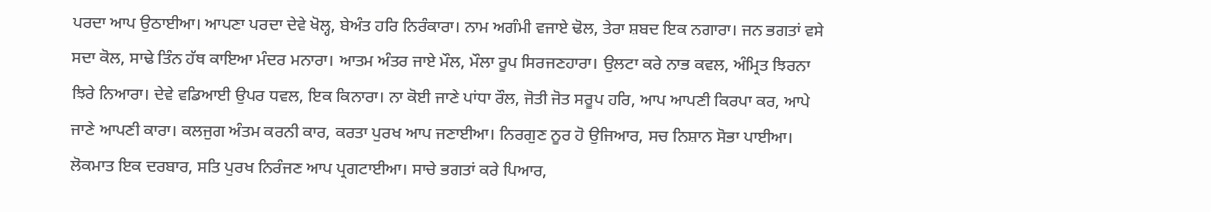ਪਰਦਾ ਆਪ ਉਠਾਈਆ। ਆਪਣਾ ਪਰਦਾ ਦੇਵੇ ਖੋਲ੍ਹ, ਬੇਅੰਤ ਹਰਿ ਨਿਰੰਕਾਰਾ। ਨਾਮ ਅਗੰਮੀ ਵਜਾਏ ਢੋਲ, ਤੇਰਾ ਸ਼ਬਦ ਇਕ ਨਗਾਰਾ। ਜਨ ਭਗਤਾਂ ਵਸੇ ਸਦਾ ਕੋਲ, ਸਾਢੇ ਤਿੰਨ ਹੱਥ ਕਾਇਆ ਮੰਦਰ ਮਨਾਰਾ। ਆਤਮ ਅੰਤਰ ਜਾਏ ਮੌਲ, ਮੌਲਾ ਰੂਪ ਸਿਰਜਣਹਾਰਾ। ਉਲਟਾ ਕਰੇ ਨਾਭ ਕਵਲ, ਅੰਮ੍ਰਿਤ ਝਿਰਨਾ ਝਿਰੇ ਨਿਆਰਾ। ਦੇਵੇ ਵਡਿਆਈ ਉਪਰ ਧਵਲ, ਇਕ ਕਿਨਾਰਾ। ਨਾ ਕੋਈ ਜਾਣੇ ਪਾਂਧਾ ਰੌਲ, ਜੋਤੀ ਜੋਤ ਸਰੂਪ ਹਰਿ, ਆਪ ਆਪਣੀ ਕਿਰਪਾ ਕਰ, ਆਪੇ ਜਾਣੇ ਆਪਣੀ ਕਾਰਾ। ਕਲਜੁਗ ਅੰਤਮ ਕਰਨੀ ਕਾਰ, ਕਰਤਾ ਪੁਰਖ ਆਪ ਜਣਾਈਆ। ਨਿਰਗੁਣ ਨੂਰ ਹੋ ਉਜਿਆਰ, ਸਚ ਨਿਸ਼ਾਨ ਸੋਭਾ ਪਾਈਆ। ਲੋਕਮਾਤ ਇਕ ਦਰਬਾਰ, ਸਤਿ ਪੁਰਖ ਨਿਰੰਜਣ ਆਪ ਪ੍ਰਗਟਾਈਆ। ਸਾਚੇ ਭਗਤਾਂ ਕਰੇ ਪਿਆਰ,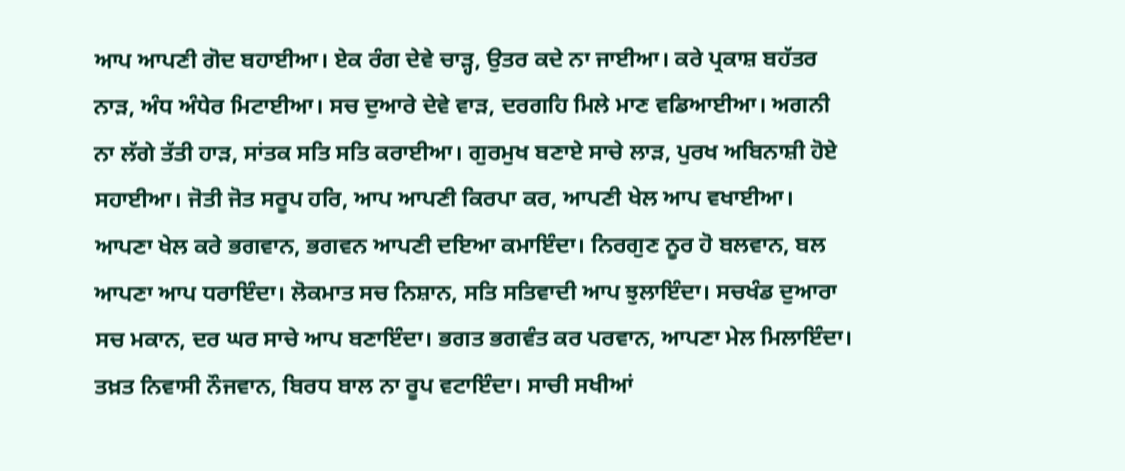ਆਪ ਆਪਣੀ ਗੋਦ ਬਹਾਈਆ। ਏਕ ਰੰਗ ਦੇਵੇ ਚਾੜ੍ਹ, ਉਤਰ ਕਦੇ ਨਾ ਜਾਈਆ। ਕਰੇ ਪ੍ਰਕਾਸ਼ ਬਹੱਤਰ ਨਾੜ, ਅੰਧ ਅੰਧੇਰ ਮਿਟਾਈਆ। ਸਚ ਦੁਆਰੇ ਦੇਵੇ ਵਾੜ, ਦਰਗਹਿ ਮਿਲੇ ਮਾਣ ਵਡਿਆਈਆ। ਅਗਨੀ ਨਾ ਲੱਗੇ ਤੱਤੀ ਹਾੜ, ਸਾਂਤਕ ਸਤਿ ਸਤਿ ਕਰਾਈਆ। ਗੁਰਮੁਖ ਬਣਾਏ ਸਾਚੇ ਲਾੜ, ਪੁਰਖ ਅਬਿਨਾਸ਼ੀ ਹੋਏ ਸਹਾਈਆ। ਜੋਤੀ ਜੋਤ ਸਰੂਪ ਹਰਿ, ਆਪ ਆਪਣੀ ਕਿਰਪਾ ਕਰ, ਆਪਣੀ ਖੇਲ ਆਪ ਵਖਾਈਆ। ਆਪਣਾ ਖੇਲ ਕਰੇ ਭਗਵਾਨ, ਭਗਵਨ ਆਪਣੀ ਦਇਆ ਕਮਾਇੰਦਾ। ਨਿਰਗੁਣ ਨੂਰ ਹੋ ਬਲਵਾਨ, ਬਲ ਆਪਣਾ ਆਪ ਧਰਾਇੰਦਾ। ਲੋਕਮਾਤ ਸਚ ਨਿਸ਼ਾਨ, ਸਤਿ ਸਤਿਵਾਦੀ ਆਪ ਝੁਲਾਇੰਦਾ। ਸਚਖੰਡ ਦੁਆਰਾ ਸਚ ਮਕਾਨ, ਦਰ ਘਰ ਸਾਚੇ ਆਪ ਬਣਾਇੰਦਾ। ਭਗਤ ਭਗਵੰਤ ਕਰ ਪਰਵਾਨ, ਆਪਣਾ ਮੇਲ ਮਿਲਾਇੰਦਾ। ਤਖ਼ਤ ਨਿਵਾਸੀ ਨੌਜਵਾਨ, ਬਿਰਧ ਬਾਲ ਨਾ ਰੂਪ ਵਟਾਇੰਦਾ। ਸਾਚੀ ਸਖੀਆਂ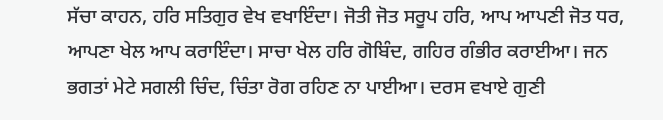ਸੱਚਾ ਕਾਹਨ, ਹਰਿ ਸਤਿਗੁਰ ਵੇਖ ਵਖਾਇੰਦਾ। ਜੋਤੀ ਜੋਤ ਸਰੂਪ ਹਰਿ, ਆਪ ਆਪਣੀ ਜੋਤ ਧਰ, ਆਪਣਾ ਖੇਲ ਆਪ ਕਰਾਇੰਦਾ। ਸਾਚਾ ਖੇਲ ਹਰਿ ਗੋਬਿੰਦ, ਗਹਿਰ ਗੰਭੀਰ ਕਰਾਈਆ। ਜਨ ਭਗਤਾਂ ਮੇਟੇ ਸਗਲੀ ਚਿੰਦ, ਚਿੰਤਾ ਰੋਗ ਰਹਿਣ ਨਾ ਪਾਈਆ। ਦਰਸ ਵਖਾਏ ਗੁਣੀ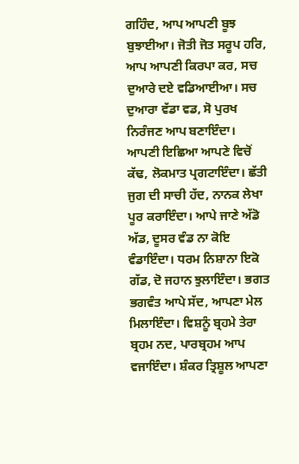ਗਹਿੰਦ, ਆਪ ਆਪਣੀ ਬੂਝ ਬੁਝਾਈਆ। ਜੋਤੀ ਜੋਤ ਸਰੂਪ ਹਰਿ, ਆਪ ਆਪਣੀ ਕਿਰਪਾ ਕਰ, ਸਚ ਦੁਆਰੇ ਦਏ ਵਡਿਆਈਆ। ਸਚ ਦੁਆਰਾ ਵੱਡਾ ਵਡ, ਸੋ ਪੁਰਖ ਨਿਰੰਜਣ ਆਪ ਬਣਾਇੰਦਾ। ਆਪਣੀ ਇਛਿਆ ਆਪਣੇ ਵਿਚੋਂ ਕੱਢ, ਲੋਕਮਾਤ ਪ੍ਰਗਟਾਇੰਦਾ। ਛੱਤੀ ਜੁਗ ਦੀ ਸਾਚੀ ਹੱਦ, ਨਾਨਕ ਲੇਖਾ ਪੂਰ ਕਰਾਇੰਦਾ। ਆਪੇ ਜਾਣੇ ਅੱਡੋ ਅੱਡ, ਦੂਸਰ ਵੰਡ ਨਾ ਕੋਇ ਵੰਡਾਇੰਦਾ। ਧਰਮ ਨਿਸ਼ਾਨਾ ਇਕੋ ਗੱਡ, ਦੋ ਜਹਾਨ ਝੁਲਾਇੰਦਾ। ਭਗਤ ਭਗਵੰਤ ਆਪੇ ਸੱਦ, ਆਪਣਾ ਮੇਲ ਮਿਲਾਇੰਦਾ। ਵਿਸ਼ਨੂੰ ਬ੍ਰਹਮੇ ਤੇਰਾ ਬ੍ਰਹਮ ਨਦ, ਪਾਰਬ੍ਰਹਮ ਆਪ ਵਜਾਇੰਦਾ। ਸ਼ੰਕਰ ਤ੍ਰਿਸ਼ੂਲ ਆਪਣਾ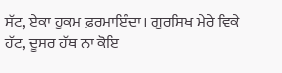ਸੱਟ, ਏਕਾ ਹੁਕਮ ਫ਼ਰਮਾਇੰਦਾ। ਗੁਰਸਿਖ ਮੇਰੇ ਵਿਕੇ ਹੱਟ, ਦੂਸਰ ਹੱਥ ਨਾ ਕੋਇ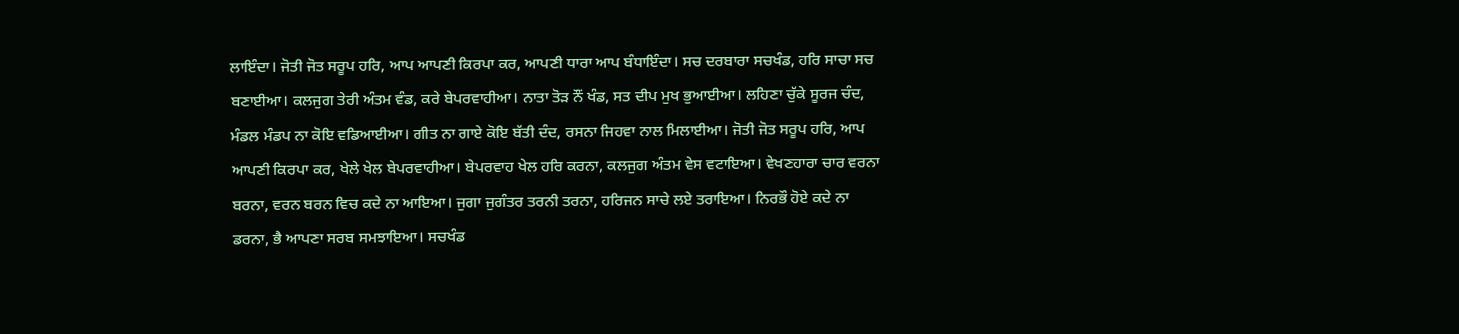ਲਾਇੰਦਾ। ਜੋਤੀ ਜੋਤ ਸਰੂਪ ਹਰਿ, ਆਪ ਆਪਣੀ ਕਿਰਪਾ ਕਰ, ਆਪਣੀ ਧਾਰਾ ਆਪ ਬੰਧਾਇੰਦਾ। ਸਚ ਦਰਬਾਰਾ ਸਚਖੰਡ, ਹਰਿ ਸਾਚਾ ਸਚ ਬਣਾਈਆ। ਕਲਜੁਗ ਤੇਰੀ ਅੰਤਮ ਵੰਡ, ਕਰੇ ਬੇਪਰਵਾਹੀਆ। ਨਾਤਾ ਤੋੜ ਨੌਂ ਖੰਡ, ਸਤ ਦੀਪ ਮੁਖ ਭੁਆਈਆ। ਲਹਿਣਾ ਚੁੱਕੇ ਸੂਰਜ ਚੰਦ, ਮੰਡਲ ਮੰਡਪ ਨਾ ਕੋਇ ਵਡਿਆਈਆ। ਗੀਤ ਨਾ ਗਾਏ ਕੋਇ ਬੱਤੀ ਦੰਦ, ਰਸਨਾ ਜਿਹਵਾ ਨਾਲ ਮਿਲਾਈਆ। ਜੋਤੀ ਜੋਤ ਸਰੂਪ ਹਰਿ, ਆਪ ਆਪਣੀ ਕਿਰਪਾ ਕਰ, ਖੇਲੇ ਖੇਲ ਬੇਪਰਵਾਹੀਆ। ਬੇਪਰਵਾਹ ਖੇਲ ਹਰਿ ਕਰਨਾ, ਕਲਜੁਗ ਅੰਤਮ ਵੇਸ ਵਟਾਇਆ। ਵੇਖਣਹਾਰਾ ਚਾਰ ਵਰਨਾ ਬਰਨਾ, ਵਰਨ ਬਰਨ ਵਿਚ ਕਦੇ ਨਾ ਆਇਆ। ਜੁਗਾ ਜੁਗੰਤਰ ਤਰਨੀ ਤਰਨਾ, ਹਰਿਜਨ ਸਾਚੇ ਲਏ ਤਰਾਇਆ। ਨਿਰਭੌ ਹੋਏ ਕਦੇ ਨਾ ਡਰਨਾ, ਭੈ ਆਪਣਾ ਸਰਬ ਸਮਝਾਇਆ। ਸਚਖੰਡ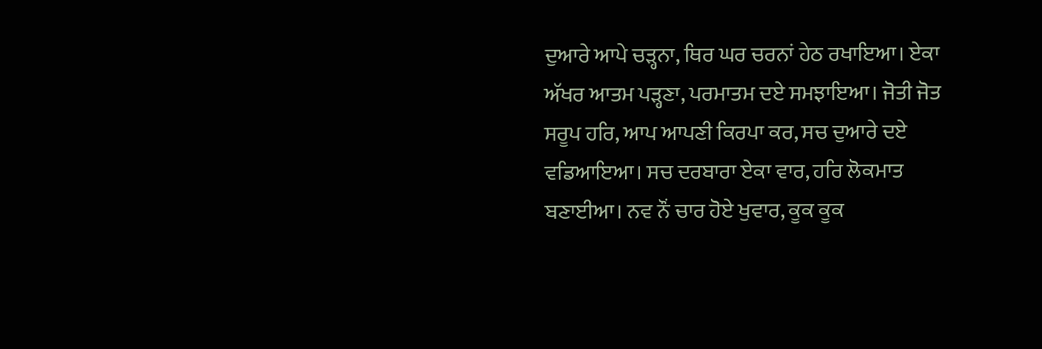ਦੁਆਰੇ ਆਪੇ ਚੜ੍ਹਨਾ, ਥਿਰ ਘਰ ਚਰਨਾਂ ਹੇਠ ਰਖਾਇਆ। ਏਕਾ ਅੱਖਰ ਆਤਮ ਪੜ੍ਹਣਾ, ਪਰਮਾਤਮ ਦਏ ਸਮਝਾਇਆ। ਜੋਤੀ ਜੋਤ ਸਰੂਪ ਹਰਿ, ਆਪ ਆਪਣੀ ਕਿਰਪਾ ਕਰ, ਸਚ ਦੁਆਰੇ ਦਏ ਵਡਿਆਇਆ। ਸਚ ਦਰਬਾਰਾ ਏਕਾ ਵਾਰ, ਹਰਿ ਲੋਕਮਾਤ ਬਣਾਈਆ। ਨਵ ਨੌਂ ਚਾਰ ਹੋਏ ਖੁਵਾਰ, ਕੂਕ ਕੂਕ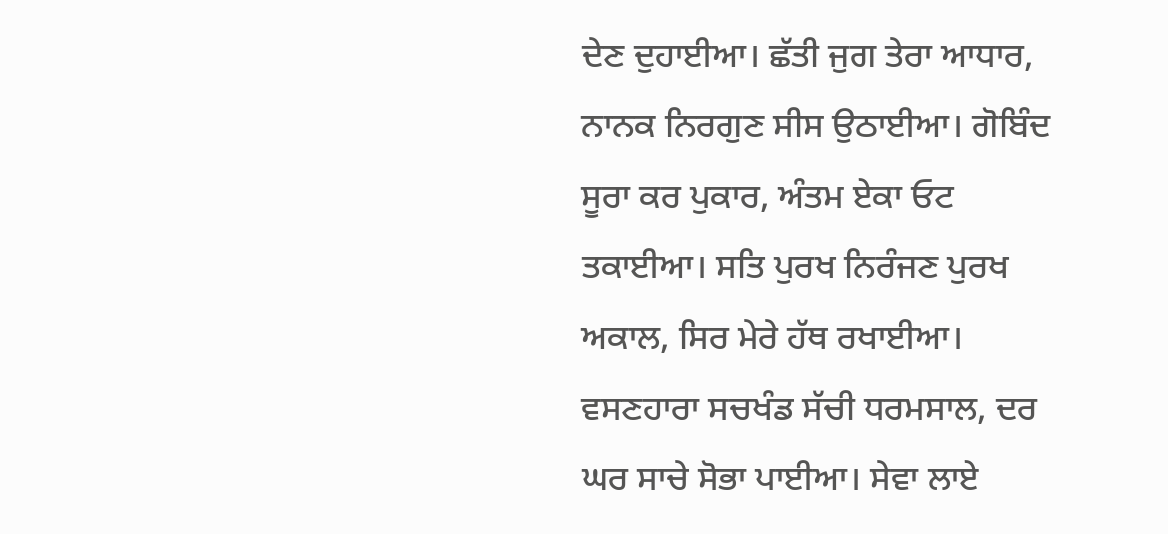ਦੇਣ ਦੁਹਾਈਆ। ਛੱਤੀ ਜੁਗ ਤੇਰਾ ਆਧਾਰ, ਨਾਨਕ ਨਿਰਗੁਣ ਸੀਸ ਉਠਾਈਆ। ਗੋਬਿੰਦ ਸੂਰਾ ਕਰ ਪੁਕਾਰ, ਅੰਤਮ ਏਕਾ ਓਟ ਤਕਾਈਆ। ਸਤਿ ਪੁਰਖ ਨਿਰੰਜਣ ਪੁਰਖ ਅਕਾਲ, ਸਿਰ ਮੇਰੇ ਹੱਥ ਰਖਾਈਆ। ਵਸਣਹਾਰਾ ਸਚਖੰਡ ਸੱਚੀ ਧਰਮਸਾਲ, ਦਰ ਘਰ ਸਾਚੇ ਸੋਭਾ ਪਾਈਆ। ਸੇਵਾ ਲਾਏ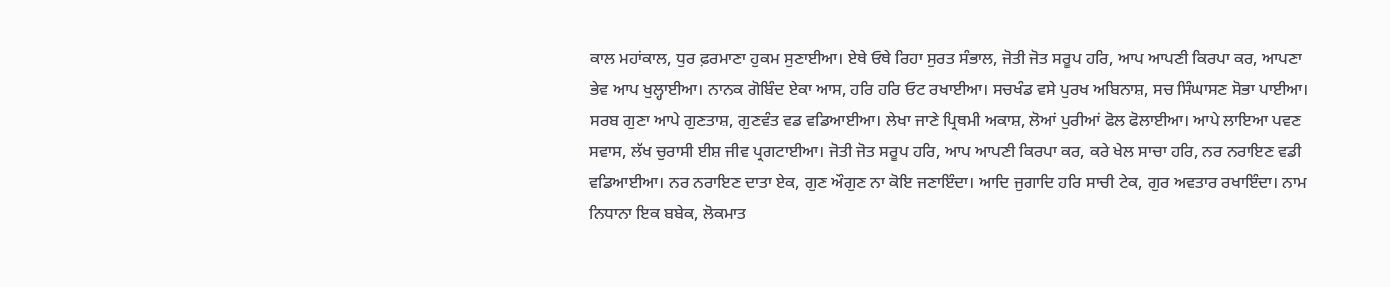ਕਾਲ ਮਹਾਂਕਾਲ, ਧੁਰ ਫ਼ਰਮਾਣਾ ਹੁਕਮ ਸੁਣਾਈਆ। ਏਥੇ ਓਥੇ ਰਿਹਾ ਸੁਰਤ ਸੰਭਾਲ, ਜੋਤੀ ਜੋਤ ਸਰੂਪ ਹਰਿ, ਆਪ ਆਪਣੀ ਕਿਰਪਾ ਕਰ, ਆਪਣਾ ਭੇਵ ਆਪ ਖੁਲ੍ਹਾਈਆ। ਨਾਨਕ ਗੋਬਿੰਦ ਏਕਾ ਆਸ, ਹਰਿ ਹਰਿ ਓਟ ਰਖਾਈਆ। ਸਚਖੰਡ ਵਸੇ ਪੁਰਖ ਅਬਿਨਾਸ਼, ਸਚ ਸਿੰਘਾਸਣ ਸੋਭਾ ਪਾਈਆ। ਸਰਬ ਗੁਣਾ ਆਪੇ ਗੁਣਤਾਸ਼, ਗੁਣਵੰਤ ਵਡ ਵਡਿਆਈਆ। ਲੇਖਾ ਜਾਣੇ ਪ੍ਰਿਥਮੀ ਅਕਾਸ਼, ਲੋਆਂ ਪੁਰੀਆਂ ਫੋਲ ਫੋਲਾਈਆ। ਆਪੇ ਲਾਇਆ ਪਵਣ ਸਵਾਸ, ਲੱਖ ਚੁਰਾਸੀ ਈਸ਼ ਜੀਵ ਪ੍ਰਗਟਾਈਆ। ਜੋਤੀ ਜੋਤ ਸਰੂਪ ਹਰਿ, ਆਪ ਆਪਣੀ ਕਿਰਪਾ ਕਰ, ਕਰੇ ਖੇਲ ਸਾਚਾ ਹਰਿ, ਨਰ ਨਰਾਇਣ ਵਡੀ ਵਡਿਆਈਆ। ਨਰ ਨਰਾਇਣ ਦਾਤਾ ਏਕ, ਗੁਣ ਔਗੁਣ ਨਾ ਕੋਇ ਜਣਾਇੰਦਾ। ਆਦਿ ਜੁਗਾਦਿ ਹਰਿ ਸਾਚੀ ਟੇਕ, ਗੁਰ ਅਵਤਾਰ ਰਖਾਇੰਦਾ। ਨਾਮ ਨਿਧਾਨਾ ਇਕ ਬਬੇਕ, ਲੋਕਮਾਤ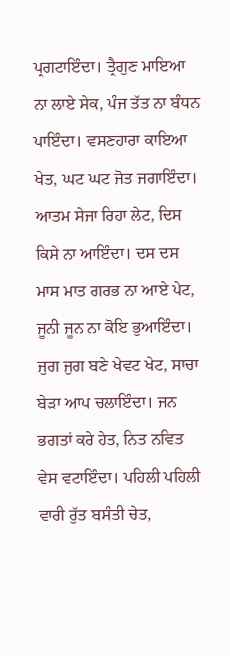ਪ੍ਰਗਟਾਇੰਦਾ। ਤ੍ਰੈਗੁਣ ਮਾਇਆ ਨਾ ਲਾਏ ਸੇਕ, ਪੰਜ ਤੱਤ ਨਾ ਬੰਧਨ ਪਾਇੰਦਾ। ਵਸਣਹਾਰਾ ਕਾਇਆ ਖੇਤ, ਘਟ ਘਟ ਜੋਤ ਜਗਾਇੰਦਾ। ਆਤਮ ਸੇਜਾ ਰਿਹਾ ਲੇਟ, ਦਿਸ ਕਿਸੇ ਨਾ ਆਇੰਦਾ। ਦਸ ਦਸ ਮਾਸ ਮਾਤ ਗਰਭ ਨਾ ਆਏ ਪੇਟ, ਜੂਨੀ ਜੂਨ ਨਾ ਕੋਇ ਭੁਆਇੰਦਾ। ਜੁਗ ਜੁਗ ਬਣੇ ਖੇਵਟ ਖੇਟ, ਸਾਚਾ ਬੇੜਾ ਆਪ ਚਲਾਇੰਦਾ। ਜਨ ਭਗਤਾਂ ਕਰੇ ਹੇਤ, ਨਿਤ ਨਵਿਤ ਵੇਸ ਵਟਾਇੰਦਾ। ਪਹਿਲੀ ਪਹਿਲੀ ਵਾਰੀ ਰੁੱਤ ਬਸੰਤੀ ਚੇਤ,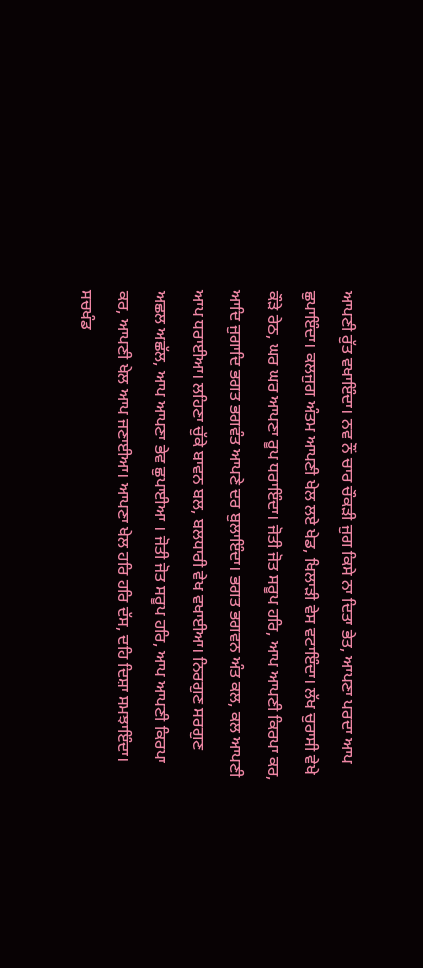ਆਪਣੀ ਰੁੱਤ ਵਖਾਇੰਦਾ। ਨਵ ਨੌਂ ਚਾਰ ਚੌਕੜੀ ਜੁਗ ਕਿਸੇ ਨਾ ਦਿਤਾ ਭੇਤ, ਆਪਣਾ ਪਰਦਾ ਆਪ ਛੁਪਾਇੰਦਾ। ਕਲਜੁਗ ਅੰਤਮ ਆਪਣੀ ਖੇਲ ਲਏ ਖੇਡ, ਖਿਲਾੜੀ ਵੇਸ ਵਟਾਇੰਦਾ। ਲੱਖ ਚੁਰਾਸੀ ਵੇਖੇ ਕੌੜੇ ਰੇਠ, ਘਰ ਘਰ ਆਪਣਾ ਰੂਪ ਧਰਾਇੰਦਾ। ਜੋਤੀ ਜੋਤ ਸਰੂਪ ਹਰਿ, ਆਪ ਆਪਣੀ ਕਿਰਪਾ ਕਰ, ਆਦਿ ਜੁਗਾਦਿ ਭਗਤ ਭਗਵੰਤ ਆਪਣੇ ਦਰ ਬੁਲਾਇੰਦਾ। ਭਗਤ ਭਗਵਨ ਅੰਤ ਕਲ, ਕਲ ਆਪਣੀ ਆਪ ਧਰਾਈਆ। ਲਹਿਣਾ ਚੁੱਕੇ ਬਾਵਨ ਬਲ, ਬਲਧਾਰੀ ਵੇਖ ਵਖਾਈਆ। ਨਿਰਗੁਣ ਸਰਗੁਣ ਅਛਲ ਅਛੱਲ, ਆਪ ਆਪਣਾ ਭੇਵ ਛੁਪਾਈਆ । ਜੋਤੀ ਜੋਤ ਸਰੂਪ ਹਰਿ, ਆਪ ਆਪਣੀ ਕਿਰਪਾ ਕਰ, ਆਪਣੀ ਖੇਲ ਆਪ ਜਣਾਈਆ। ਆਪਣਾ ਖੇਲ ਹਰਿ ਹਰਿ ਦੱਸ, ਦਹਿ ਦਿਸ਼ਾ ਸਮਝਾਇੰਦਾ। ਸਚਖੰਡ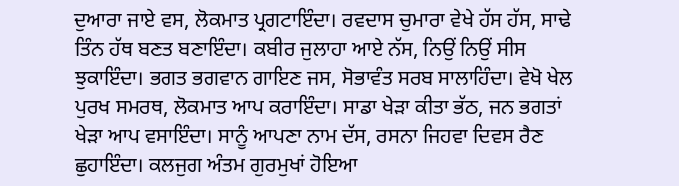ਦੁਆਰਾ ਜਾਏ ਵਸ, ਲੋਕਮਾਤ ਪ੍ਰਗਟਾਇੰਦਾ। ਰਵਦਾਸ ਚੁਮਾਰਾ ਵੇਖੇ ਹੱਸ ਹੱਸ, ਸਾਢੇ ਤਿੰਨ ਹੱਥ ਬਣਤ ਬਣਾਇੰਦਾ। ਕਬੀਰ ਜੁਲਾਹਾ ਆਏ ਨੱਸ, ਨਿਉਂ ਨਿਉਂ ਸੀਸ ਝੁਕਾਇੰਦਾ। ਭਗਤ ਭਗਵਾਨ ਗਾਇਣ ਜਸ, ਸੋਭਾਵੰਤ ਸਰਬ ਸਾਲਾਹਿੰਦਾ। ਵੇਖੋ ਖੇਲ ਪੁਰਖ ਸਮਰਥ, ਲੋਕਮਾਤ ਆਪ ਕਰਾਇੰਦਾ। ਸਾਡਾ ਖੇੜਾ ਕੀਤਾ ਭੱਠ, ਜਨ ਭਗਤਾਂ ਖੇੜਾ ਆਪ ਵਸਾਇੰਦਾ। ਸਾਨੂੰ ਆਪਣਾ ਨਾਮ ਦੱਸ, ਰਸਨਾ ਜਿਹਵਾ ਦਿਵਸ ਰੈਣ ਛੁਹਾਇੰਦਾ। ਕਲਜੁਗ ਅੰਤਮ ਗੁਰਮੁਖਾਂ ਹੋਇਆ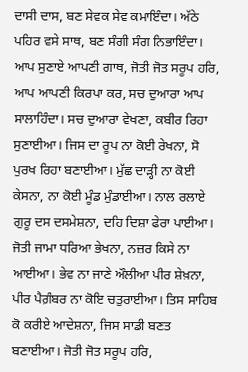ਦਾਸੀ ਦਾਸ, ਬਣ ਸੇਵਕ ਸੇਵ ਕਮਾਇੰਦਾ। ਅੱਠੇ ਪਹਿਰ ਵਸੇ ਸਾਥ, ਬਣ ਸੰਗੀ ਸੰਗ ਨਿਭਾਇੰਦਾ। ਆਪ ਸੁਣਾਏ ਆਪਣੀ ਗਾਥ, ਜੋਤੀ ਜੋਤ ਸਰੂਪ ਹਰਿ, ਆਪ ਆਪਣੀ ਕਿਰਪਾ ਕਰ, ਸਚ ਦੁਆਰਾ ਆਪ ਸਾਲਾਹਿੰਦਾ। ਸਚ ਦੁਆਰਾ ਵੇਖਣਾ, ਕਬੀਰ ਰਿਹਾ ਸੁਣਾਈਆ। ਜਿਸ ਦਾ ਰੂਪ ਨਾ ਕੋਈ ਰੇਖਨਾ, ਸੋ ਪੁਰਖ ਰਿਹਾ ਬਣਾਈਆ। ਮੁੱਛ ਦਾੜ੍ਹੀ ਨਾ ਕੋਈ ਕੇਸਨਾ, ਨਾ ਕੋਈ ਮੂੰਡ ਮੁੰਡਾਈਆ। ਨਾਲ ਰਲਾਏ ਗੁਰੂ ਦਸ ਦਸਮੇਸ਼ਨਾ, ਦਹਿ ਦਿਸ਼ਾ ਫੇਰਾ ਪਾਈਆ। ਜੋਤੀ ਜਾਮਾ ਧਰਿਆ ਭੇਖਨਾ, ਨਜ਼ਰ ਕਿਸੇ ਨਾ ਆਈਆ। ਭੇਵ ਨਾ ਜਾਣੇ ਔਲੀਆ ਪੀਰ ਸ਼ੇਖ਼ਨਾ, ਪੀਰ ਪੈਗ਼ੰਬਰ ਨਾ ਕੋਇ ਚਤੁਰਾਈਆ। ਤਿਸ ਸਾਹਿਬ ਕੋ ਕਰੀਏ ਆਦੇਸ਼ਨਾ, ਜਿਸ ਸਾਡੀ ਬਣਤ ਬਣਾਈਆ। ਜੋਤੀ ਜੋਤ ਸਰੂਪ ਹਰਿ,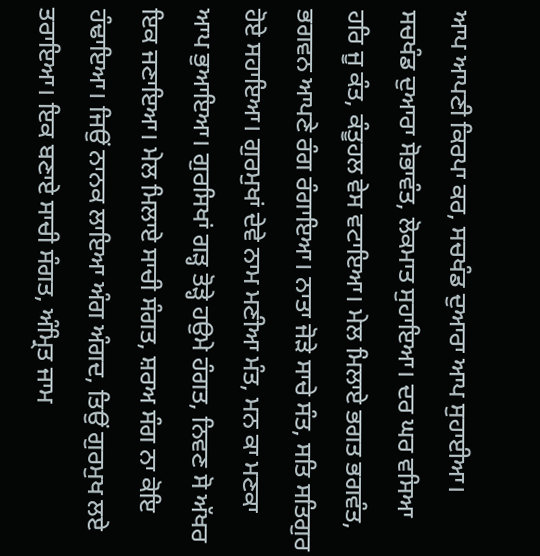ਆਪ ਆਪਣੀ ਕਿਰਪਾ ਕਰ, ਸਚਖੰਡ ਦੁਆਰਾ ਆਪ ਸੁਹਾਈਆ। ਸਚਖੰਡ ਦੁਆਰਾ ਸੋਭਾਵੰਤ, ਲੋਕਮਾਤ ਸੁਹਾਇਆ। ਦਰ ਘਰ ਵਸਿਆ ਹਰਿ ਜੂ ਕੰਤ, ਕੰਤੂਹਲ ਵੇਸ ਵਟਾਇਆ। ਮੇਲ ਮਿਲਾਏ ਭਗਤ ਭਗਵੰਤ, ਭਗਵਨ ਆਪਣੇ ਰੰਗ ਰੰਗਾਇਆ। ਨਾਤਾ ਜੋੜੇ ਸਾਚੇ ਸੰਤ, ਸਤਿ ਸਤਿਗੁਰ ਹੋਏ ਸਹਾਇਆ। ਗੁਰਮੁਖਾਂ ਦੇਵੇ ਨਾਮ ਮਣੀਆ ਮੰਤ, ਮਨ ਕਾ ਮਣਕਾ ਆਪ ਭੁਆਇਆ। ਗੁਰਸਿਖਾਂ ਗੜ੍ਹ ਤੋੜ੍ਹੇ ਹਉਮੇ ਹੰਗਤ, ਨਿਵਣ ਸੋ ਅੱਖਰ ਇਕ ਜਣਾਇਆ। ਮੇਲ ਮਿਲਾਏ ਸਾਚੀ ਸੰਗਤ, ਸ਼ਰਅ ਸੰਗ ਨਾ ਕੋਇ ਹੰਢਾਇਆ। ਜਿਉਂ ਨਾਨਕ ਲਾਇਆ ਅੰਗ ਅੰਗਦ, ਤਿਉਂ ਗੁਰਮੁਖ ਲਏ ਤਰਾਇਆ। ਇਕ ਬਣਾਏ ਸਾਚੀ ਸੰਗਤ, ਅੰਮ੍ਰਿਤ ਜਾਮ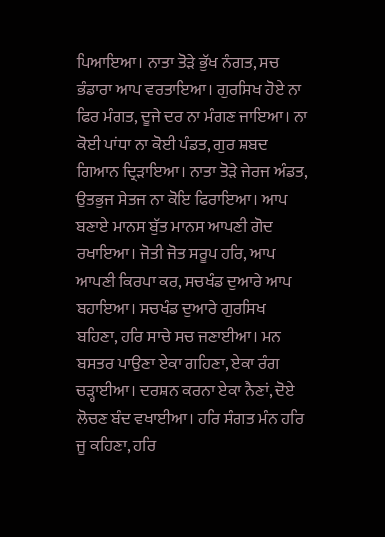ਪਿਆਇਆ। ਨਾਤਾ ਤੋੜੇ ਭੁੱਖ ਨੰਗਤ, ਸਚ ਭੰਡਾਰਾ ਆਪ ਵਰਤਾਇਆ। ਗੁਰਸਿਖ ਹੋਏ ਨਾ ਫਿਰ ਮੰਗਤ, ਦੂਜੇ ਦਰ ਨਾ ਮੰਗਣ ਜਾਇਆ। ਨਾ ਕੋਈ ਪਾਂਧਾ ਨਾ ਕੋਈ ਪੰਡਤ, ਗੁਰ ਸ਼ਬਦ ਗਿਆਨ ਦ੍ਰਿੜਾਇਆ। ਨਾਤਾ ਤੋੜੇ ਜੇਰਜ ਅੰਡਤ, ਉਤਭੁਜ ਸੇਤਜ ਨਾ ਕੋਇ ਫਿਰਾਇਆ। ਆਪ ਬਣਾਏ ਮਾਨਸ ਬੁੱਤ ਮਾਨਸ ਆਪਣੀ ਗੋਦ ਰਖਾਇਆ। ਜੋਤੀ ਜੋਤ ਸਰੂਪ ਹਰਿ, ਆਪ ਆਪਣੀ ਕਿਰਪਾ ਕਰ, ਸਚਖੰਡ ਦੁਆਰੇ ਆਪ ਬਹਾਇਆ। ਸਚਖੰਡ ਦੁਆਰੇ ਗੁਰਸਿਖ ਬਹਿਣਾ, ਹਰਿ ਸਾਚੇ ਸਚ ਜਣਾਈਆ। ਮਨ ਬਸਤਰ ਪਾਉਣਾ ਏਕਾ ਗਹਿਣਾ, ਏਕਾ ਰੰਗ ਚੜ੍ਹਾਈਆ। ਦਰਸ਼ਨ ਕਰਨਾ ਏਕਾ ਨੈਣਾਂ, ਦੋਏ ਲੋਚਣ ਬੰਦ ਵਖਾਈਆ। ਹਰਿ ਸੰਗਤ ਮੰਨ ਹਰਿ ਜੂ ਕਹਿਣਾ, ਹਰਿ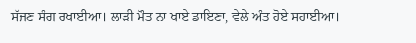ਸੱਜਣ ਸੰਗ ਰਖਾਈਆ। ਲਾੜੀ ਮੌਤ ਨਾ ਖਾਏ ਡਾਇਣਾ, ਵੇਲੇ ਅੰਤ ਹੋਏ ਸਹਾਈਆ।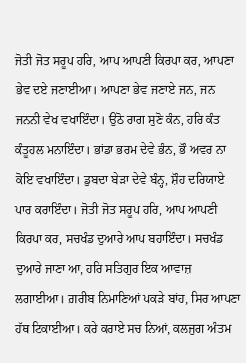ਜੋਤੀ ਜੋਤ ਸਰੂਪ ਹਰਿ, ਆਪ ਆਪਣੀ ਕਿਰਪਾ ਕਰ, ਆਪਣਾ ਭੇਵ ਦਏ ਜਣਾਈਆ। ਆਪਣਾ ਭੇਵ ਜਣਾਏ ਜਨ, ਜਨ ਜਨਨੀ ਵੇਖ ਵਖਾਇੰਦਾ। ਉਠੋ ਰਾਗ ਸੁਣੋ ਕੰਨ, ਹਰਿ ਕੰਤ ਕੰਤੂਹਲ ਮਨਾਇੰਦਾ। ਭਾਂਡਾ ਭਰਮ ਦੇਵੇ ਭੰਨ, ਭੌ ਅਵਰ ਨਾ ਕੋਇ ਵਖਾਇੰਦਾ। ਡੁਬਦਾ ਬੇੜਾ ਦੇਵੇ ਬੰਨ੍ਹ, ਸ਼ੌਹ ਦਰਿਯਾਏ ਪਾਰ ਕਰਾਇੰਦਾ। ਜੋਤੀ ਜੋਤ ਸਰੂਪ ਹਰਿ, ਆਪ ਆਪਣੀ ਕਿਰਪਾ ਕਰ, ਸਚਖੰਡ ਦੁਆਰੇ ਆਪ ਬਹਾਇੰਦਾ। ਸਚਖੰਡ ਦੁਆਰੇ ਜਾਣਾ ਆ, ਹਰਿ ਸਤਿਗੁਰ ਇਕ ਆਵਾਜ਼ ਲਗਾਈਆ। ਗ਼ਰੀਬ ਨਿਮਾਣਿਆਂ ਪਕੜੇ ਬਾਂਹ, ਸਿਰ ਆਪਣਾ ਹੱਥ ਟਿਕਾਈਆ। ਕਰੇ ਕਰਾਏ ਸਚ ਨਿਆਂ, ਕਲਜੁਗ ਅੰਤਮ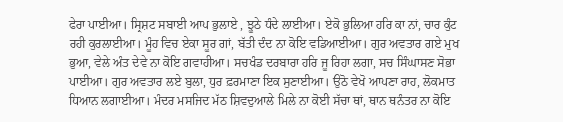ਫੇਰਾ ਪਾਈਆ। ਸ੍ਰਿਸ਼ਟ ਸਬਾਈ ਆਪ ਭੁਲਾਏ , ਝੂਠੇ ਧੰਦੇ ਲਾਈਆ। ਏਕੋ ਭੁਲਿਆ ਹਰਿ ਕਾ ਨਾਂ, ਚਾਰ ਕੁੰਟ ਰਹੀ ਕੁਰਲਾਈਆ। ਮੂੰਹ ਵਿਚ ਏਕਾ ਸੂਰ ਗਾਂ, ਬੱਤੀ ਦੰਦ ਨਾ ਕੋਇ ਵਡਿਆਈਆ। ਗੁਰ ਅਵਤਾਰ ਗਏ ਮੁਖ ਭੁਆ, ਵੇਲੇ ਅੰਤ ਦੇਵੇ ਨਾ ਕੋਇ ਗਵਾਹੀਆ। ਸਚਖੰਡ ਦਰਬਾਰਾ ਹਰਿ ਜੂ ਰਿਹਾ ਲਗਾ, ਸਚ ਸਿੰਘਾਸਣ ਸੋਭਾ ਪਾਈਆ। ਗੁਰ ਅਵਤਾਰ ਲਏ ਬੁਲਾ, ਧੁਰ ਫ਼ਰਮਾਣਾ ਇਕ ਸੁਣਾਈਆ। ਉਠੋ ਵੇਖੋ ਆਪਣਾ ਰਾਹ, ਲੋਕਮਾਤ ਧਿਆਨ ਲਗਾਈਆ। ਮੰਦਰ ਮਸਜਿਦ ਮੱਠ ਸ਼ਿਵਦੁਆਲੇ ਮਿਲੇ ਨਾ ਕੋਈ ਸੱਚਾ ਥਾਂ, ਥਾਨ ਥਨੰਤਰ ਨਾ ਕੋਇ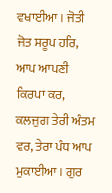ਵਖਾਈਆ। ਜੋਤੀ ਜੋਤ ਸਰੂਪ ਹਰਿ, ਆਪ ਆਪਣੀ ਕਿਰਪਾ ਕਰ, ਕਲਜੁਗ ਤੇਰੀ ਅੰਤਮ ਵਰ, ਤੇਰਾ ਪੰਧ ਆਪ ਮੁਕਾਈਆ। ਗੁਰ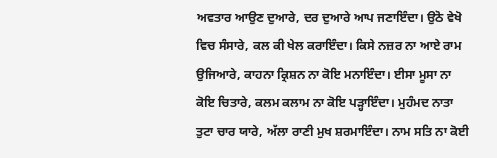ਅਵਤਾਰ ਆਉਣ ਦੁਆਰੇ, ਦਰ ਦੁਆਰੇ ਆਪ ਜਣਾਇੰਦਾ। ਉਠੋ ਵੇਖੋ ਵਿਚ ਸੰਸਾਰੇ, ਕਲ ਕੀ ਖੇਲ ਕਰਾਇੰਦਾ। ਕਿਸੇ ਨਜ਼ਰ ਨਾ ਆਏ ਰਾਮ ਉਜਿਆਰੇ, ਕਾਹਨਾ ਕ੍ਰਿਸ਼ਨ ਨਾ ਕੋਇ ਮਨਾਇੰਦਾ। ਈਸਾ ਮੂਸਾ ਨਾ ਕੋਇ ਚਿਤਾਰੇ, ਕਲਮ ਕਲਾਮ ਨਾ ਕੋਇ ਪੜ੍ਹਾਇੰਦਾ। ਮੁਹੰਮਦ ਨਾਤਾ ਤੁਟਾ ਚਾਰ ਯਾਰੇ, ਅੱਲਾ ਰਾਣੀ ਮੁਖ ਸ਼ਰਮਾਇੰਦਾ। ਨਾਮ ਸਤਿ ਨਾ ਕੋਈ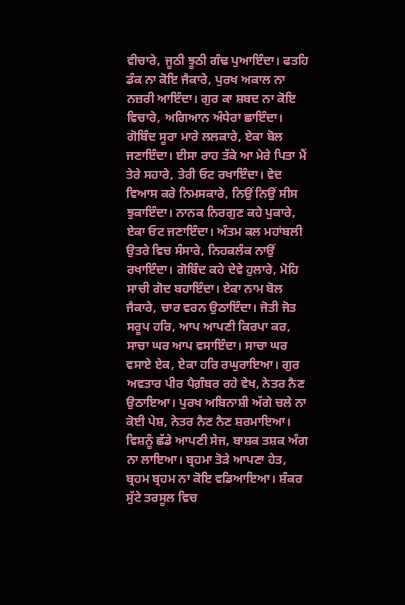ਵੀਚਾਰੇ, ਜੂਠੀ ਝੂਠੀ ਗੰਢ ਪੁਆਇੰਦਾ। ਫਤਹਿ ਡੰਕ ਨਾ ਕੋਇ ਜੈਕਾਰੇ, ਪੁਰਖ ਅਕਾਲ ਨਾ ਨਜ਼ਰੀ ਆਇੰਦਾ। ਗੁਰ ਕਾ ਸ਼ਬਦ ਨਾ ਕੋਇ ਵਿਚਾਰੇ, ਅਗਿਆਨ ਅੰਧੇਰਾ ਛਾਇੰਦਾ। ਗੋਬਿੰਦ ਸੂਰਾ ਮਾਰੇ ਲਲਕਾਰੇ, ਏਕਾ ਬੋਲ ਜਣਾਇੰਦਾ। ਈਸਾ ਰਾਹ ਤੱਕੇ ਆ ਮੇਰੇ ਪਿਤਾ ਮੈਂ ਤੇਰੇ ਸਹਾਰੇ, ਤੇਰੀ ਓਟ ਰਖਾਇੰਦਾ। ਵੇਦ ਵਿਆਸ ਕਰੇ ਨਿਮਸਕਾਰੇ, ਨਿਉਂ ਨਿਉਂ ਸੀਸ ਝੁਕਾਇੰਦਾ। ਨਾਨਕ ਨਿਰਗੁਣ ਕਹੇ ਪੁਕਾਰੇ, ਏਕਾ ਓਟ ਜਣਾਇੰਦਾ। ਅੰਤਮ ਕਲ ਮਹਾਂਬਲੀ ਉਤਰੇ ਵਿਚ ਸੰਸਾਰੇ, ਨਿਹਕਲੰਕ ਨਾਉਂ ਰਖਾਇੰਦਾ। ਗੋਬਿੰਦ ਕਹੇ ਦੇਵੇ ਹੁਲਾਰੇ, ਮੋਹਿ ਸਾਚੀ ਗੋਦ ਬਹਾਇੰਦਾ। ਏਕਾ ਨਾਮ ਬੋਲ ਜੈਕਾਰੇ, ਚਾਰ ਵਰਨ ਉਠਾਇੰਦਾ। ਜੋਤੀ ਜੋਤ ਸਰੂਪ ਹਰਿ, ਆਪ ਆਪਣੀ ਕਿਰਪਾ ਕਰ, ਸਾਚਾ ਘਰ ਆਪ ਵਸਾਇੰਦਾ। ਸਾਚਾ ਘਰ ਵਸਾਏ ਏਕ, ਏਕਾ ਹਰਿ ਰਘੁਰਾਇਆ। ਗੁਰ ਅਵਤਾਰ ਪੀਰ ਪੈਗ਼ੰਬਰ ਰਹੇ ਵੇਖ, ਨੇਤਰ ਨੈਣ ਉਠਾਇਆ। ਪੁਰਖ ਅਬਿਨਾਸ਼ੀ ਅੱਗੇ ਚਲੇ ਨਾ ਕੋਈ ਪੇਸ਼, ਨੇਤਰ ਨੈਣ ਨੈਣ ਸ਼ਰਮਾਇਆ। ਵਿਸ਼ਨੂੰ ਛੱਡੇ ਆਪਣੀ ਸੇਜ, ਬਾਸ਼ਕ ਤਸ਼ਕ ਅੰਗ ਨਾ ਲਾਇਆ। ਬ੍ਰਹਮਾ ਤੋੜੇ ਆਪਣਾ ਹੇਤ, ਬ੍ਰਹਮ ਬ੍ਰਹਮ ਨਾ ਕੋਇ ਵਡਿਆਇਆ। ਸ਼ੰਕਰ ਸੁੱਟੇ ਤਰਸੂਲ ਵਿਚ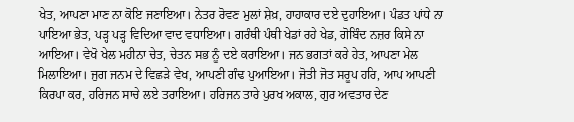ਖੇਤ, ਆਪਣਾ ਮਾਣ ਨਾ ਕੋਇ ਜਣਾਇਆ। ਨੇਤਰ ਰੋਵਣ ਮੁਲਾਂ ਸ਼ੇਖ਼, ਹਾਹਾਕਾਰ ਦਏ ਦੁਹਾਇਆ। ਪੰਡਤ ਪਾਂਧੇ ਨਾ ਪਾਇਆ ਭੇਤ, ਪੜ੍ਹ ਪੜ੍ਹ ਵਿਦਿਆ ਵਾਦ ਵਧਾਇਆ। ਗਰੰਥੀ ਪੰਥੀ ਖੇਡਾਂ ਰਹੇ ਖੇਡ, ਗੋਬਿੰਦ ਨਜ਼ਰ ਕਿਸੇ ਨਾ ਆਇਆ। ਵੇਖੋ ਖੇਲ ਮਹੀਨਾ ਚੇਤ, ਚੇਤਨ ਸਭ ਨੂੰ ਦਏ ਕਰਾਇਆ। ਜਨ ਭਗਤਾਂ ਕਰੇ ਹੇਤ, ਆਪਣਾ ਮੇਲ ਮਿਲਾਇਆ। ਜੁਗ ਜਨਮ ਦੇ ਵਿਛੜੇ ਵੇਖ, ਆਪਣੀ ਗੰਢ ਪੁਆਇਆ। ਜੋਤੀ ਜੋਤ ਸਰੂਪ ਹਰਿ, ਆਪ ਆਪਣੀ ਕਿਰਪਾ ਕਰ, ਹਰਿਜਨ ਸਾਚੇ ਲਏ ਤਰਾਇਆ। ਹਰਿਜਨ ਤਾਰੇ ਪੁਰਖ ਅਕਾਲ, ਗੁਰ ਅਵਤਾਰ ਦੇਣ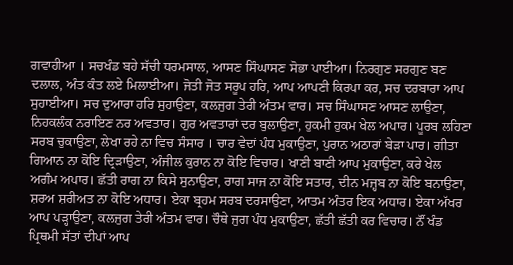ਗਵਾਹੀਆ । ਸਚਖੰਡ ਬਹੇ ਸੱਚੀ ਧਰਮਸਾਲ, ਆਸਣ ਸਿੰਘਾਸਣ ਸੋਭਾ ਪਾਈਆ। ਨਿਰਗੁਣ ਸਰਗੁਣ ਬਣ ਦਲਾਲ, ਅੰਤ ਕੰਤ ਲਏ ਮਿਲਾਈਆ। ਜੋਤੀ ਜੋਤ ਸਰੂਪ ਹਰਿ, ਆਪ ਆਪਣੀ ਕਿਰਪਾ ਕਰ, ਸਚ ਦਰਬਾਰਾ ਆਪ ਸੁਹਾਈਆ। ਸਚ ਦੁਆਰਾ ਹਰਿ ਸੁਹਾਉਣਾ, ਕਲਜੁਗ ਤੇਰੀ ਅੰਤਮ ਵਾਰ। ਸਚ ਸਿੰਘਾਸਣ ਆਸਣ ਲਾਉਣਾ, ਨਿਹਕਲੰਕ ਨਰਾਇਣ ਨਰ ਅਵਤਾਰ। ਗੁਰ ਅਵਤਾਰਾਂ ਦਰ ਬੁਲਾਉਣਾ, ਹੁਕਮੀ ਹੁਕਮ ਖੇਲ ਅਪਾਰ। ਪੂਰਬ ਲਹਿਣਾ ਸਰਬ ਚੁਕਾਉਣਾ, ਲੇਖਾ ਰਹੇ ਨਾ ਵਿਚ ਸੰਸਾਰ । ਚਾਰ ਵੇਦਾਂ ਪੰਧ ਮੁਕਾਉਣਾ, ਪੁਰਾਨ ਅਠਾਰਾਂ ਬੇੜਾ ਪਾਰ। ਗੀਤਾ ਗਿਆਨ ਨਾ ਕੋਇ ਦ੍ਰਿੜਾਉਣਾ, ਅੰਜੀਲ ਕੁਰਾਨ ਨਾ ਕੋਇ ਵਿਚਾਰ। ਖਾਣੀ ਬਾਣੀ ਆਪ ਮੁਕਾਉਣਾ, ਕਰੇ ਖੇਲ ਅਗੰਮ ਅਪਾਰ। ਛੱਤੀ ਰਾਗ ਨਾ ਕਿਸੇ ਸੁਨਾਉਣਾ, ਰਾਗ ਸਾਜ ਨਾ ਕੋਇ ਸਤਾਰ, ਦੀਨ ਮਜ਼੍ਹਬ ਨਾ ਕੋਇ ਬਨਾਉਣਾ, ਸ਼ਰਅ ਸ਼ਰੀਅਤ ਨਾ ਕੋਇ ਅਧਾਰ। ਏਕਾ ਬ੍ਰਹਮ ਸਰਬ ਦਰਸਾਉਣਾ, ਆਤਮ ਅੰਤਰ ਇਕ ਅਧਾਰ। ਏਕਾ ਅੱਖਰ ਆਪ ਪੜ੍ਹਾਉਣਾ, ਕਲਜੁਗ ਤੇਰੀ ਅੰਤਮ ਵਾਰ। ਚੌਥੇ ਜੁਗ ਪੰਧ ਮੁਕਾਉਣਾ, ਛੱਤੀ ਛੱਤੀ ਕਰ ਵਿਚਾਰ। ਨੌਂ ਖੰਡ ਪ੍ਰਿਥਮੀ ਸੱਤਾਂ ਦੀਪਾਂ ਆਪ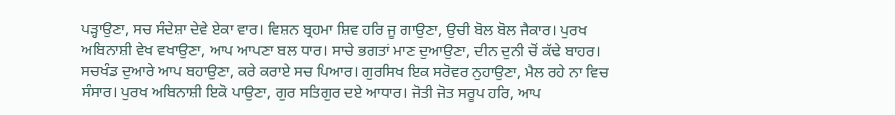ਪੜ੍ਹਾਉਣਾ, ਸਚ ਸੰਦੇਸ਼ਾ ਦੇਵੇ ਏਕਾ ਵਾਰ। ਵਿਸ਼ਨ ਬ੍ਰਹਮਾ ਸ਼ਿਵ ਹਰਿ ਜੂ ਗਾਉਣਾ, ਉਚੀ ਬੋਲ ਬੋਲ ਜੈਕਾਰ। ਪੁਰਖ ਅਬਿਨਾਸ਼ੀ ਵੇਖ ਵਖਾਉਣਾ, ਆਪ ਆਪਣਾ ਬਲ ਧਾਰ। ਸਾਚੇ ਭਗਤਾਂ ਮਾਣ ਦੁਆਉਣਾ, ਦੀਨ ਦੁਨੀ ਚੋਂ ਕੱਢੇ ਬਾਹਰ। ਸਚਖੰਡ ਦੁਆਰੇ ਆਪ ਬਹਾਉਣਾ, ਕਰੇ ਕਰਾਏ ਸਚ ਪਿਆਰ। ਗੁਰਸਿਖ ਇਕ ਸਰੋਵਰ ਨੁਹਾਉਣਾ, ਮੈਲ ਰਹੇ ਨਾ ਵਿਚ ਸੰਸਾਰ। ਪੁਰਖ ਅਬਿਨਾਸ਼ੀ ਇਕੋ ਪਾਉਣਾ, ਗੁਰ ਸਤਿਗੁਰ ਦਏ ਆਧਾਰ। ਜੋਤੀ ਜੋਤ ਸਰੂਪ ਹਰਿ, ਆਪ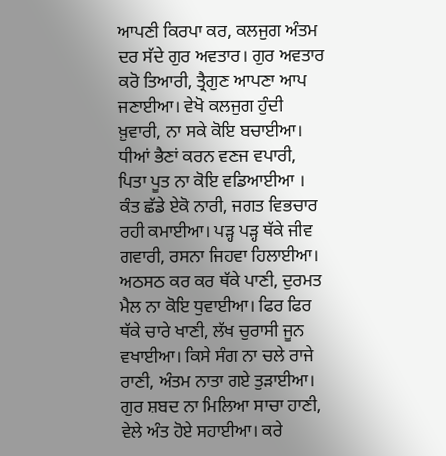ਆਪਣੀ ਕਿਰਪਾ ਕਰ, ਕਲਜੁਗ ਅੰਤਮ ਦਰ ਸੱਦੇ ਗੁਰ ਅਵਤਾਰ। ਗੁਰ ਅਵਤਾਰ ਕਰੋ ਤਿਆਰੀ, ਤ੍ਰੈਗੁਣ ਆਪਣਾ ਆਪ ਜਣਾਈਆ। ਵੇਖੋ ਕਲਜੁਗ ਹੁੰਦੀ ਖ਼ੁਵਾਰੀ, ਨਾ ਸਕੇ ਕੋਇ ਬਚਾਈਆ। ਧੀਆਂ ਭੈਣਾਂ ਕਰਨ ਵਣਜ ਵਪਾਰੀ, ਪਿਤਾ ਪੂਤ ਨਾ ਕੋਇ ਵਡਿਆਈਆ । ਕੰਤ ਛੱਡੇ ਏਕੋ ਨਾਰੀ, ਜਗਤ ਵਿਭਚਾਰ ਰਹੀ ਕਮਾਈਆ। ਪੜ੍ਹ ਪੜ੍ਹ ਥੱਕੇ ਜੀਵ ਗਵਾਰੀ, ਰਸਨਾ ਜਿਹਵਾ ਹਿਲਾਈਆ। ਅਠਸਠ ਕਰ ਕਰ ਥੱਕੇ ਪਾਣੀ, ਦੁਰਮਤ ਮੈਲ ਨਾ ਕੋਇ ਧੁਵਾਈਆ। ਫਿਰ ਫਿਰ ਥੱਕੇ ਚਾਰੇ ਖਾਣੀ, ਲੱਖ ਚੁਰਾਸੀ ਜੂਨ ਵਖਾਈਆ। ਕਿਸੇ ਸੰਗ ਨਾ ਚਲੇ ਰਾਜੇ ਰਾਣੀ, ਅੰਤਮ ਨਾਤਾ ਗਏ ਤੁੜਾਈਆ। ਗੁਰ ਸ਼ਬਦ ਨਾ ਮਿਲਿਆ ਸਾਚਾ ਹਾਣੀ, ਵੇਲੇ ਅੰਤ ਹੋਏ ਸਹਾਈਆ। ਕਰੇ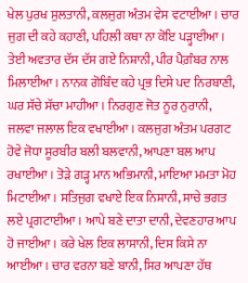ਖੇਲ ਪੁਰਖ ਸੁਲਤਾਨੀ, ਕਲਜੁਗ ਅੰਤਮ ਵੇਸ ਵਟਾਈਆ। ਚਾਰ ਜੁਗ ਦੀ ਕਹੇ ਕਹਾਣੀ, ਪਹਿਲੀ ਕਥਾ ਨਾ ਕੋਇ ਪੜ੍ਹਾਈਆ। ਤੇਈ ਅਵਤਾਰ ਦੱਸ ਦੱਸ ਗਏ ਨਿਸ਼ਾਨੀ, ਪੀਰ ਪੈਗ਼ੰਬਰ ਨਾਲ ਮਿਲਾਈਆ। ਨਾਨਕ ਗੋਬਿੰਦ ਕਹੇ ਪ੍ਰਭ ਦਿਸੇ ਪਦ ਨਿਰਬਾਣੀ, ਘਰ ਸੱਚੇ ਸੱਚਾ ਮਾਹੀਆ। ਨਿਰਗੁਣ ਜੋਤ ਨੂਰ ਨੁਰਾਨੀ, ਜਲਵਾ ਜਲਾਲ ਇਕ ਵਖਾਈਆ। ਕਲਜੁਗ ਅੰਤਮ ਪਰਗਟ ਹੋਵੇ ਜੋਧਾ ਸੂਰਬੀਰ ਬਲੀ ਬਲਵਾਨੀ, ਆਪਣਾ ਬਲ ਆਪ ਰਖਾਈਆ। ਤੋੜੇ ਗੜ੍ਹ ਮਾਨ ਅਭਿਮਾਨੀ, ਮਾਇਆ ਮਮਤਾ ਮੋਹ ਮਿਟਾਈਆ। ਸਤਿਜੁਗ ਵਖਾਏ ਇਕ ਨਿਸ਼ਾਨੀ, ਸਾਚੇ ਭਗਤ ਲਏ ਪ੍ਰਗਟਾਈਆ। ਆਪੇ ਬਣੇ ਦਾਤਾ ਦਾਨੀ, ਦੇਵਣਹਾਰ ਆਪ ਹੋ ਜਾਈਆ। ਕਰੇ ਖੇਲ ਇਕ ਲਾਸਾਨੀ, ਦਿਸ ਕਿਸੇ ਨਾ ਆਈਆ। ਚਾਰ ਵਰਨਾ ਬਣੇ ਬਾਨੀ, ਸਿਰ ਆਪਣਾ ਹੱਥ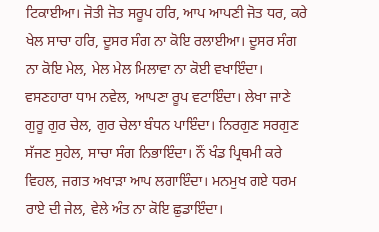ਟਿਕਾਈਆ। ਜੋਤੀ ਜੋਤ ਸਰੂਪ ਹਰਿ, ਆਪ ਆਪਣੀ ਜੋਤ ਧਰ, ਕਰੇ ਖੇਲ ਸਾਚਾ ਹਰਿ, ਦੂਸਰ ਸੰਗ ਨਾ ਕੋਇ ਰਲਾਈਆ। ਦੂਸਰ ਸੰਗ ਨਾ ਕੋਇ ਮੇਲ, ਮੇਲ ਮੇਲ ਮਿਲਾਵਾ ਨਾ ਕੋਈ ਵਖਾਇੰਦਾ। ਵਸਣਹਾਰਾ ਧਾਮ ਨਵੇਲ, ਆਪਣਾ ਰੂਪ ਵਟਾਇੰਦਾ। ਲੇਖਾ ਜਾਣੇ ਗੁਰੂ ਗੁਰ ਚੇਲ, ਗੁਰ ਚੇਲਾ ਬੰਧਨ ਪਾਇੰਦਾ। ਨਿਰਗੁਣ ਸਰਗੁਣ ਸੱਜਣ ਸੁਹੇਲ, ਸਾਚਾ ਸੰਗ ਨਿਭਾਇੰਦਾ। ਨੌਂ ਖੰਡ ਪ੍ਰਿਥਮੀ ਕਰੇ ਵਿਹਲ, ਜਗਤ ਅਖਾੜਾ ਆਪ ਲਗਾਇੰਦਾ। ਮਨਮੁਖ ਗਏ ਧਰਮ ਰਾਏ ਦੀ ਜੇਲ, ਵੇਲੇ ਅੰਤ ਨਾ ਕੋਇ ਛੁਡਾਇੰਦਾ।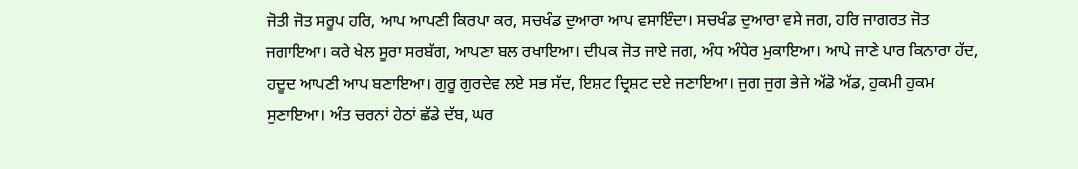ਜੋਤੀ ਜੋਤ ਸਰੂਪ ਹਰਿ, ਆਪ ਆਪਣੀ ਕਿਰਪਾ ਕਰ, ਸਚਖੰਡ ਦੁਆਰਾ ਆਪ ਵਸਾਇੰਦਾ। ਸਚਖੰਡ ਦੁਆਰਾ ਵਸੇ ਜਗ, ਹਰਿ ਜਾਗਰਤ ਜੋਤ ਜਗਾਇਆ। ਕਰੇ ਖੇਲ ਸੂਰਾ ਸਰਬੱਗ, ਆਪਣਾ ਬਲ ਰਖਾਇਆ। ਦੀਪਕ ਜੋਤ ਜਾਏ ਜਗ, ਅੰਧ ਅੰਧੇਰ ਮੁਕਾਇਆ। ਆਪੇ ਜਾਣੇ ਪਾਰ ਕਿਨਾਰਾ ਹੱਦ, ਹਦੂਦ ਆਪਣੀ ਆਪ ਬਣਾਇਆ। ਗੁਰੂ ਗੁਰਦੇਵ ਲਏ ਸਭ ਸੱਦ, ਇਸ਼ਟ ਦ੍ਰਿਸ਼ਟ ਦਏ ਜਣਾਇਆ। ਜੁਗ ਜੁਗ ਭੇਜੇ ਅੱਡੋ ਅੱਡ, ਹੁਕਮੀ ਹੁਕਮ ਸੁਣਾਇਆ। ਅੰਤ ਚਰਨਾਂ ਹੇਠਾਂ ਛੱਡੇ ਦੱਬ, ਘਰ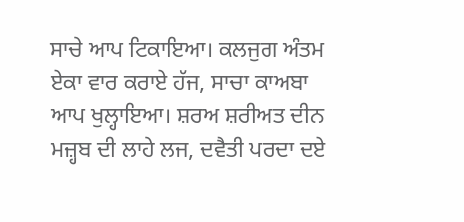ਸਾਚੇ ਆਪ ਟਿਕਾਇਆ। ਕਲਜੁਗ ਅੰਤਮ ਏਕਾ ਵਾਰ ਕਰਾਏ ਹੱਜ, ਸਾਚਾ ਕਾਅਬਾ ਆਪ ਖੁਲ੍ਹਾਇਆ। ਸ਼ਰਅ ਸ਼ਰੀਅਤ ਦੀਨ ਮਜ਼੍ਹਬ ਦੀ ਲਾਹੇ ਲਜ, ਦਵੈਤੀ ਪਰਦਾ ਦਏ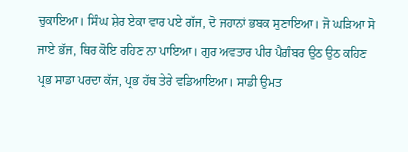ਚੁਕਾਇਆ। ਸਿੰਘ ਸ਼ੇਰ ਏਕਾ ਵਾਰ ਪਏ ਗੱਜ, ਦੋ ਜਹਾਨਾਂ ਭਬਕ ਸੁਣਾਇਆ। ਜੋ ਘੜਿਆ ਸੋ ਜਾਏ ਭੱਜ, ਥਿਰ ਕੋਇ ਰਹਿਣ ਨਾ ਪਾਇਆ। ਗੁਰ ਅਵਤਾਰ ਪੀਰ ਪੈਗ਼ੰਬਰ ਉਠ ਉਠ ਕਹਿਣ ਪ੍ਰਭ ਸਾਡਾ ਪਰਦਾ ਕੱਜ, ਪ੍ਰਭ ਹੱਥ ਤੇਰੇ ਵਡਿਆਇਆ। ਸਾਡੀ ਉਮਤ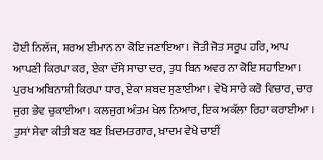ਹੋਈ ਨਿਲੱਜ, ਸ਼ਰਅ ਈਮਾਨ ਨਾ ਕੋਇ ਜਣਾਇਆ। ਜੋਤੀ ਜੋਤ ਸਰੂਪ ਹਰਿ, ਆਪ ਆਪਣੀ ਕਿਰਪਾ ਕਰ, ਏਕਾ ਦੱਸੇ ਸਾਚਾ ਦਰ, ਤੁਧ ਬਿਨ ਅਵਰ ਨਾ ਕੋਇ ਸਹਾਇਆ। ਪੁਰਖ ਅਬਿਨਾਸ਼ੀ ਕਿਰਪਾ ਧਾਰ, ਏਕਾ ਸ਼ਬਦ ਸੁਣਾਈਆ। ਵੇਖੋ ਸਾਰੇ ਕਰੋ ਵਿਚਾਰ, ਚਾਰ ਜੁਗ ਭੇਵ ਚੁਕਾਈਆ। ਕਲਜੁਗ ਅੰਤਮ ਖੇਲ ਨਿਆਰ, ਇਕ ਅਕੱਲਾ ਰਿਹਾ ਕਰਾਈਆ । ਤੁਸਾਂ ਸੇਵਾ ਕੀਤੀ ਬਣ ਬਣ ਖ਼ਿਦਮਤਗਾਰ, ਖ਼ਾਦਮ ਵੇਖੇ ਚਾਈਂ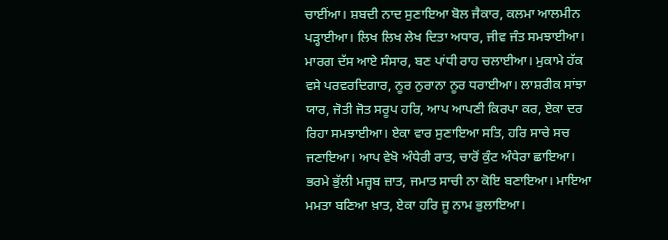ਚਾਈਂਆ। ਸ਼ਬਦੀ ਨਾਦ ਸੁਣਾਇਆ ਬੋਲ ਜੈਕਾਰ, ਕਲਮਾ ਆਲਮੀਨ ਪੜ੍ਹਾਈਆ। ਲਿਖ ਲਿਖ ਲੇਖ ਦਿਤਾ ਅਧਾਰ, ਜੀਵ ਜੰਤ ਸਮਝਾਈਆ। ਮਾਰਗ ਦੱਸ ਆਏ ਸੰਸਾਰ, ਬਣ ਪਾਂਧੀ ਰਾਹ ਚਲਾਈਆ। ਮੁਕਾਮੇ ਹੱਕ ਵਸੇ ਪਰਵਰਦਿਗਾਰ, ਨੂਰ ਨੁਰਾਨਾ ਨੂਰ ਧਰਾਈਆ। ਲਾਸ਼ਰੀਕ ਸਾਂਝਾ ਯਾਰ, ਜੋਤੀ ਜੋਤ ਸਰੂਪ ਹਰਿ, ਆਪ ਆਪਣੀ ਕਿਰਪਾ ਕਰ, ਏਕਾ ਦਰ ਰਿਹਾ ਸਮਝਾਈਆ। ਏਕਾ ਵਾਰ ਸੁਣਾਇਆ ਸਤਿ, ਹਰਿ ਸਾਚੇ ਸਚ ਜਣਾਇਆ। ਆਪ ਵੇਖੋ ਅੰਧੇਰੀ ਰਾਤ, ਚਾਰੋਂ ਕੁੰਟ ਅੰਧੇਰਾ ਛਾਇਆ। ਭਰਮੇ ਭੁੱਲੀ ਮਜ਼੍ਹਬ ਜ਼ਾਤ, ਜਮਾਤ ਸਾਚੀ ਨਾ ਕੋਇ ਬਣਾਇਆ। ਮਾਇਆ ਮਮਤਾ ਬਣਿਆ ਖ਼ਾਤ, ਏਕਾ ਹਰਿ ਜੂ ਨਾਮ ਭੁਲਾਇਆ।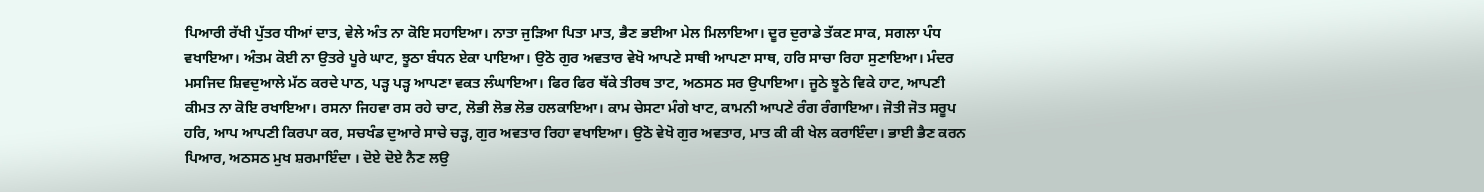ਪਿਆਰੀ ਰੱਖੀ ਪੁੱਤਰ ਧੀਆਂ ਦਾਤ, ਵੇਲੇ ਅੰਤ ਨਾ ਕੋਇ ਸਹਾਇਆ। ਨਾਤਾ ਜੁੜਿਆ ਪਿਤਾ ਮਾਤ, ਭੈਣ ਭਈਆ ਮੇਲ ਮਿਲਾਇਆ। ਦੂਰ ਦੁਰਾਡੇ ਤੱਕਣ ਸਾਕ, ਸਗਲਾ ਪੰਧ ਵਖਾਇਆ। ਅੰਤਮ ਕੋਈ ਨਾ ਉਤਰੇ ਪੂਰੇ ਘਾਟ, ਝੂਠਾ ਬੰਧਨ ਏਕਾ ਪਾਇਆ। ਉਠੋ ਗੁਰ ਅਵਤਾਰ ਵੇਖੋ ਆਪਣੇ ਸਾਥੀ ਆਪਣਾ ਸਾਥ, ਹਰਿ ਸਾਚਾ ਰਿਹਾ ਸੁਣਾਇਆ। ਮੰਦਰ ਮਸਜਿਦ ਸ਼ਿਵਦੁਆਲੇ ਮੱਠ ਕਰਦੇ ਪਾਠ, ਪੜ੍ਹ ਪੜ੍ਹ ਆਪਣਾ ਵਕਤ ਲੰਘਾਇਆ। ਫਿਰ ਫਿਰ ਥੱਕੇ ਤੀਰਥ ਤਾਟ, ਅਠਸਠ ਸਰ ਉਪਾਇਆ। ਜੂਠੇ ਝੂਠੇ ਵਿਕੇ ਹਾਟ, ਆਪਣੀ ਕੀਮਤ ਨਾ ਕੋਇ ਰਖਾਇਆ। ਰਸਨਾ ਜਿਹਵਾ ਰਸ ਰਹੇ ਚਾਟ, ਲੋਭੀ ਲੋਭ ਲੋਭ ਹਲਕਾਇਆ। ਕਾਮ ਚੇਸਟਾ ਮੰਗੇ ਖਾਟ, ਕਾਮਨੀ ਆਪਣੇ ਰੰਗ ਰੰਗਾਇਆ। ਜੋਤੀ ਜੋਤ ਸਰੂਪ ਹਰਿ, ਆਪ ਆਪਣੀ ਕਿਰਪਾ ਕਰ, ਸਚਖੰਡ ਦੁਆਰੇ ਸਾਚੇ ਚੜ੍ਹ, ਗੁਰ ਅਵਤਾਰ ਰਿਹਾ ਵਖਾਇਆ। ਉਠੋ ਵੇਖੋ ਗੁਰ ਅਵਤਾਰ, ਮਾਤ ਕੀ ਕੀ ਖੇਲ ਕਰਾਇੰਦਾ। ਭਾਈ ਭੈਣ ਕਰਨ ਪਿਆਰ, ਅਠਸਠ ਮੁਖ ਸ਼ਰਮਾਇੰਦਾ । ਦੋਏ ਦੋਏ ਨੈਣ ਲਉ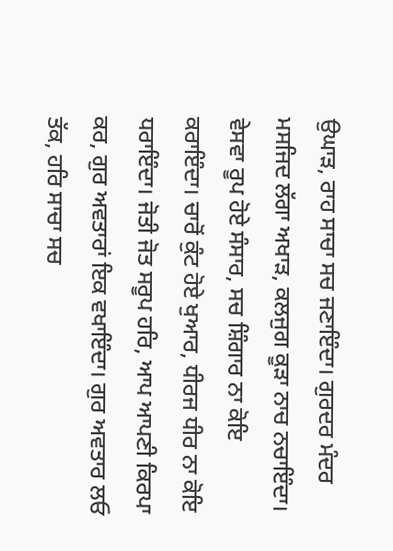ਉਘਾੜ, ਰਾਹ ਸਾਚਾ ਸਚ ਜਣਾਇੰਦਾ। ਗੁਰਦਰ ਮੰਦਰ ਮਸਜਿਦ ਲੱਗਾ ਅਖਾੜ, ਕਲਜੁਗ ਕੂੜਾ ਨਾਚ ਨਚਾਇੰਦਾ। ਵੇਸਵਾ ਰੂਪ ਹੋਏ ਸੰਸਾਰ, ਸਚ ਸ਼ਿੰਗਾਰ ਨਾ ਕੋਇ ਕਰਾਇੰਦਾ। ਚਾਰੋਂ ਕੁੰਟ ਹੋਏ ਖੁਆਰ, ਧੀਰਜ ਧੀਰ ਨਾ ਕੋਇ ਧਰਾਇੰਦਾ। ਜੋਤੀ ਜੋਤ ਸਰੂਪ ਹਰਿ, ਆਪ ਆਪਣੀ ਕਿਰਪਾ ਕਰ, ਗੁਰ ਅਵਤਾਰਾਂ ਇਕ ਵਖਾਇੰਦਾ। ਗੁਰ ਅਵਤਾਰ ਲਓ ਤੱਕ, ਹਰਿ ਸਾਚਾ ਸਚ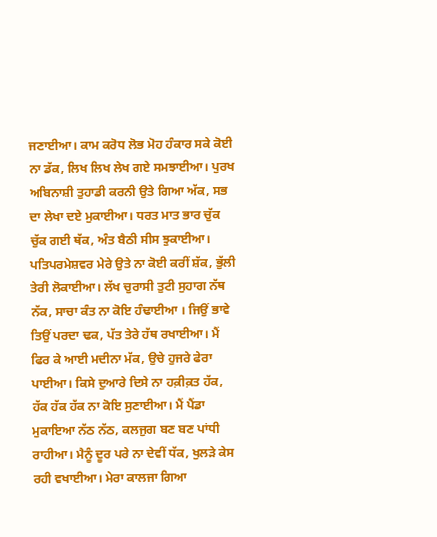ਜਣਾਈਆ। ਕਾਮ ਕਰੋਧ ਲੋਭ ਮੋਹ ਹੰਕਾਰ ਸਕੇ ਕੋਈ ਨਾ ਡੱਕ, ਲਿਖ ਲਿਖ ਲੇਖ ਗਏ ਸਮਝਾਈਆ। ਪੁਰਖ ਅਬਿਨਾਸ਼ੀ ਤੁਹਾਡੀ ਕਰਨੀ ਉਤੇ ਗਿਆ ਅੱਕ, ਸਭ ਦਾ ਲੇਖਾ ਦਏ ਮੁਕਾਈਆ। ਧਰਤ ਮਾਤ ਭਾਰ ਚੁੱਕ ਚੁੱਕ ਗਈ ਥੱਕ, ਅੰਤ ਬੈਠੀ ਸੀਸ ਝੁਕਾਈਆ। ਪਤਿਪਰਮੇਸ਼ਵਰ ਮੇਰੇ ਉਤੇ ਨਾ ਕੋਈ ਕਰੀਂ ਸ਼ੱਕ, ਭੁੱਲੀ ਤੇਰੀ ਲੋਕਾਈਆ। ਲੱਖ ਚੁਰਾਸੀ ਤੁਟੀ ਸੁਹਾਗ ਨੱਥ ਨੱਕ, ਸਾਚਾ ਕੰਤ ਨਾ ਕੋਇ ਹੰਢਾਈਆ । ਜਿਉਂ ਭਾਵੇ ਤਿਉਂ ਪਰਦਾ ਢਕ, ਪੱਤ ਤੇਰੇ ਹੱਥ ਰਖਾਈਆ। ਮੈਂ ਫਿਰ ਕੇ ਆਈ ਮਦੀਨਾ ਮੱਕ, ਉਚੇ ਹੁਜਰੇ ਫੇਰਾ ਪਾਈਆ। ਕਿਸੇ ਦੁਆਰੇ ਦਿਸੇ ਨਾ ਹਕ਼ੀਕ਼ਤ ਹੱਕ, ਹੱਕ ਹੱਕ ਹੱਕ ਨਾ ਕੋਇ ਸੁਣਾਈਆ। ਮੈਂ ਪੈਂਡਾ ਮੁਕਾਇਆ ਨੱਠ ਨੱਠ, ਕਲਜੁਗ ਬਣ ਬਣ ਪਾਂਧੀ ਰਾਹੀਆ। ਮੈਨੂੰ ਦੂਰ ਪਰੇ ਨਾ ਦੇਵੀਂ ਧੱਕ, ਖੁਲੜੇ ਕੇਸ ਰਹੀ ਵਖਾਈਆ। ਮੇਰਾ ਕਾਲਜਾ ਗਿਆ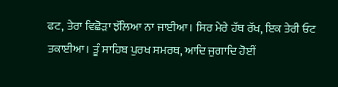ਫਟ, ਤੇਰਾ ਵਿਛੋੜਾ ਝੱਲਿਆ ਨਾ ਜਾਈਆ। ਸਿਰ ਮੇਰੇ ਹੱਥ ਰੱਖ, ਇਕ ਤੇਰੀ ਓਟ ਤਕਾਈਆ। ਤੂੰ ਸਾਹਿਬ ਪੁਰਖ ਸਮਰਥ, ਆਦਿ ਜੁਗਾਦਿ ਹੋਈਂ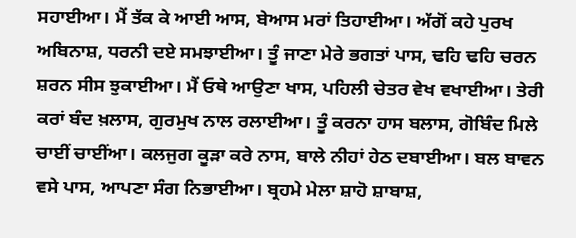ਸਹਾਈਆ। ਮੈਂ ਤੱਕ ਕੇ ਆਈ ਆਸ, ਬੇਆਸ ਮਰਾਂ ਤਿਹਾਈਆ। ਅੱਗੋਂ ਕਹੇ ਪੁਰਖ ਅਬਿਨਾਸ਼, ਧਰਨੀ ਦਏ ਸਮਝਾਈਆ। ਤੂੰ ਜਾਣਾ ਮੇਰੇ ਭਗਤਾਂ ਪਾਸ, ਢਹਿ ਢਹਿ ਚਰਨ ਸ਼ਰਨ ਸੀਸ ਝੁਕਾਈਆ। ਮੈਂ ਓਥੇ ਆਉਣਾ ਖਾਸ, ਪਹਿਲੀ ਚੇਤਰ ਵੇਖ ਵਖਾਈਆ। ਤੇਰੀ ਕਰਾਂ ਬੰਦ ਖ਼ਲਾਸ, ਗੁਰਮੁਖ ਨਾਲ ਰਲਾਈਆ। ਤੂੰ ਕਰਨਾ ਹਾਸ ਬਲਾਸ, ਗੋਬਿੰਦ ਮਿਲੇ ਚਾਈਂ ਚਾਈਂਆ। ਕਲਜੁਗ ਕੂੜਾ ਕਰੇ ਨਾਸ, ਬਾਲੇ ਨੀਹਾਂ ਹੇਠ ਦਬਾਈਆ। ਬਲ ਬਾਵਨ ਵਸੇ ਪਾਸ, ਆਪਣਾ ਸੰਗ ਨਿਭਾਈਆ। ਬ੍ਰਹਮੇ ਮੇਲਾ ਸ਼ਾਹੋ ਸ਼ਾਬਾਸ਼,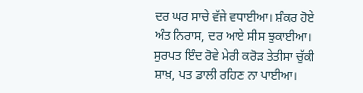ਦਰ ਘਰ ਸਾਚੇ ਵੱਜੇ ਵਧਾਈਆ। ਸ਼ੰਕਰ ਹੋਏ ਅੰਤ ਨਿਰਾਸ, ਦਰ ਆਏ ਸੀਸ ਝੁਕਾਈਆ। ਸੁਰਪਤ ਇੰਦ ਰੋਵੇ ਮੇਰੀ ਕਰੋੜ ਤੇਤੀਸਾ ਚੁੱਕੀ ਸ਼ਾਖ਼, ਪਤ ਡਾਲੀ ਰਹਿਣ ਨਾ ਪਾਈਆ।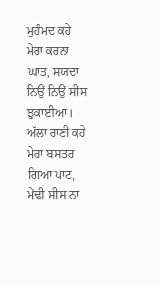ਮੁਹੰਮਦ ਕਹੇ ਮੇਰਾ ਕਰਨਾ ਘਾਤ, ਸਯਦਾ ਨਿਉਂ ਨਿਉਂ ਸੀਸ ਝੁਕਾਈਆ। ਅੱਲਾ ਰਾਣੀ ਕਹੇ ਮੇਰਾ ਬਸਤਰ ਗਿਆ ਪਾਟ, ਮੇਂਢੀ ਸੀਸ ਨਾ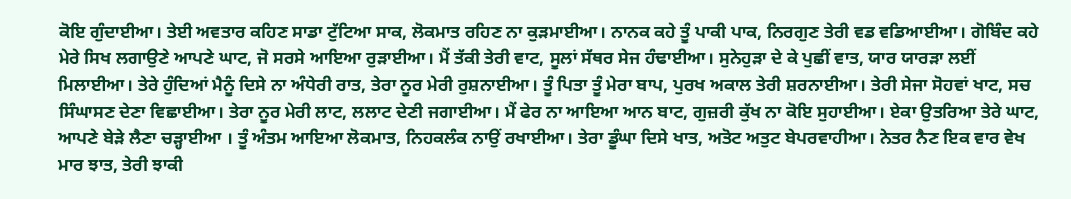ਕੋਇ ਗੁੰਦਾਈਆ। ਤੇਈ ਅਵਤਾਰ ਕਹਿਣ ਸਾਡਾ ਟੁੱਟਿਆ ਸਾਕ, ਲੋਕਮਾਤ ਰਹਿਣ ਨਾ ਕੁੜਮਾਈਆ। ਨਾਨਕ ਕਹੇ ਤੂੰ ਪਾਕੀ ਪਾਕ, ਨਿਰਗੁਣ ਤੇਰੀ ਵਡ ਵਡਿਆਈਆ। ਗੋਬਿੰਦ ਕਹੇ ਮੇਰੇ ਸਿਖ ਲਗਾਉਣੇ ਆਪਣੇ ਘਾਟ, ਜੋ ਸਰਸੇ ਆਇਆ ਰੁੜਾਈਆ। ਮੈਂ ਤੱਕੀ ਤੇਰੀ ਵਾਟ, ਸੂਲਾਂ ਸੱਥਰ ਸੇਜ ਹੰਢਾਈਆ। ਸੁਨੇਹੁੜਾ ਦੇ ਕੇ ਪੁਛੀਂ ਵਾਤ, ਯਾਰ ਯਾਰੜਾ ਲਈਂ ਮਿਲਾਈਆ। ਤੇਰੇ ਹੁੰਦਿਆਂ ਮੈਨੂੰ ਦਿਸੇ ਨਾ ਅੰਧੇਰੀ ਰਾਤ, ਤੇਰਾ ਨੂਰ ਮੇਰੀ ਰੁਸ਼ਨਾਈਆ। ਤੂੰ ਪਿਤਾ ਤੂੰ ਮੇਰਾ ਬਾਪ, ਪੁਰਖ ਅਕਾਲ ਤੇਰੀ ਸ਼ਰਨਾਈਆ। ਤੇਰੀ ਸੇਜਾ ਸੋਹਵਾਂ ਖਾਟ, ਸਚ ਸਿੰਘਾਸਣ ਦੇਣਾ ਵਿਛਾਈਆ। ਤੇਰਾ ਨੂਰ ਮੇਰੀ ਲਾਟ, ਲਲਾਟ ਦੇਣੀ ਜਗਾਈਆ। ਮੈਂ ਫੇਰ ਨਾ ਆਇਆ ਆਨ ਬਾਟ, ਗੁਜ਼ਰੀ ਕੁੱਖ ਨਾ ਕੋਇ ਸੁਹਾਈਆ। ਏਕਾ ਉਤਰਿਆ ਤੇਰੇ ਘਾਟ, ਆਪਣੇ ਬੇੜੇ ਲੈਣਾ ਚੜ੍ਹਾਈਆ । ਤੂੰ ਅੰਤਮ ਆਇਆ ਲੋਕਮਾਤ, ਨਿਹਕਲੰਕ ਨਾਉਂ ਰਖਾਈਆ। ਤੇਰਾ ਡੂੰਘਾ ਦਿਸੇ ਖਾਤ, ਅਤੋਟ ਅਤੁਟ ਬੇਪਰਵਾਹੀਆ। ਨੇਤਰ ਨੈਣ ਇਕ ਵਾਰ ਵੇਖ ਮਾਰ ਝਾਤ, ਤੇਰੀ ਝਾਕੀ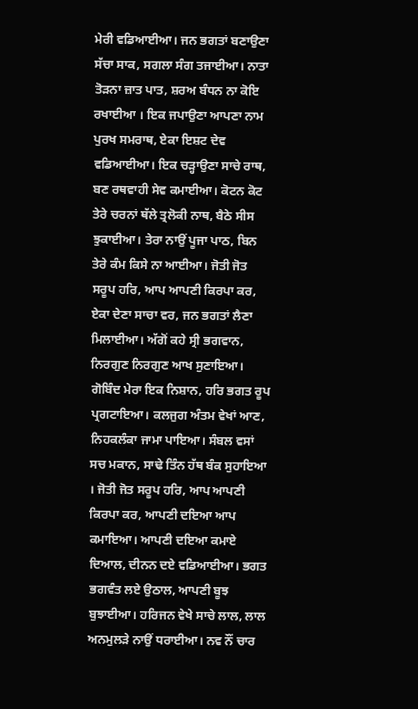ਮੇਰੀ ਵਡਿਆਈਆ। ਜਨ ਭਗਤਾਂ ਬਣਾਉਣਾ ਸੱਚਾ ਸਾਕ, ਸਗਲਾ ਸੰਗ ਤਜਾਈਆ। ਨਾਤਾ ਤੋੜਨਾ ਜ਼ਾਤ ਪਾਤ, ਸ਼ਰਅ ਬੰਧਨ ਨਾ ਕੋਇ ਰਖਾਈਆ । ਇਕ ਜਪਾਉਣਾ ਆਪਣਾ ਨਾਮ ਪੁਰਖ ਸਮਰਾਥ, ਏਕਾ ਇਸ਼ਟ ਦੇਵ ਵਡਿਆਈਆ। ਇਕ ਚੜ੍ਹਾਉਣਾ ਸਾਚੇ ਰਾਥ, ਬਣ ਰਥਵਾਹੀ ਸੇਵ ਕਮਾਈਆ। ਕੋਟਨ ਕੋਟ ਤੇਰੇ ਚਰਨਾਂ ਥੱਲੇ ਤ੍ਰਲੋਕੀ ਨਾਥ, ਬੈਠੇ ਸੀਸ ਝੁਕਾਈਆ। ਤੇਰਾ ਨਾਉਂ ਪੂਜਾ ਪਾਠ, ਬਿਨ ਤੇਰੇ ਕੰਮ ਕਿਸੇ ਨਾ ਆਈਆ। ਜੋਤੀ ਜੋਤ ਸਰੂਪ ਹਰਿ, ਆਪ ਆਪਣੀ ਕਿਰਪਾ ਕਰ, ਏਕਾ ਦੇਣਾ ਸਾਚਾ ਵਰ, ਜਨ ਭਗਤਾਂ ਲੈਣਾ ਮਿਲਾਈਆ। ਅੱਗੋਂ ਕਹੇ ਸ੍ਰੀ ਭਗਵਾਨ, ਨਿਰਗੁਣ ਨਿਰਗੁਣ ਆਖ ਸੁਣਾਇਆ। ਗੋਬਿੰਦ ਮੇਰਾ ਇਕ ਨਿਸ਼ਾਨ, ਹਰਿ ਭਗਤ ਰੂਪ ਪ੍ਰਗਟਾਇਆ। ਕਲਜੁਗ ਅੰਤਮ ਵੇਖਾਂ ਆਣ, ਨਿਹਕਲੰਕਾ ਜਾਮਾ ਪਾਇਆ। ਸੰਬਲ ਵਸਾਂ ਸਚ ਮਕਾਨ, ਸਾਢੇ ਤਿੰਨ ਹੱਥ ਬੰਕ ਸੁਹਾਇਆ । ਜੋਤੀ ਜੋਤ ਸਰੂਪ ਹਰਿ, ਆਪ ਆਪਣੀ ਕਿਰਪਾ ਕਰ, ਆਪਣੀ ਦਇਆ ਆਪ ਕਮਾਇਆ। ਆਪਣੀ ਦਇਆ ਕਮਾਏ ਦਿਆਲ, ਦੀਨਨ ਦਏ ਵਡਿਆਈਆ। ਭਗਤ ਭਗਵੰਤ ਲਏ ਉਠਾਲ, ਆਪਣੀ ਬੂਝ ਬੁਝਾਈਆ। ਹਰਿਜਨ ਵੇਖੇ ਸਾਚੇ ਲਾਲ, ਲਾਲ ਅਨਮੁਲੜੇ ਨਾਉਂ ਧਰਾਈਆ। ਨਵ ਨੌਂ ਚਾਰ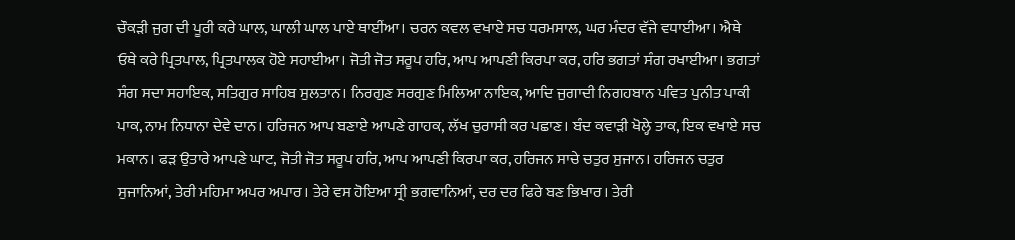ਚੌਕੜੀ ਜੁਗ ਦੀ ਪੂਰੀ ਕਰੇ ਘਾਲ, ਘਾਲੀ ਘਾਲ ਪਾਏ ਥਾਈਂਆ। ਚਰਨ ਕਵਲ ਵਖਾਏ ਸਚ ਧਰਮਸਾਲ, ਘਰ ਮੰਦਰ ਵੱਜੇ ਵਧਾਈਆ। ਐਥੇ ਓਥੇ ਕਰੇ ਪ੍ਰਿਤਪਾਲ, ਪ੍ਰਿਤਪਾਲਕ ਹੋਏ ਸਹਾਈਆ। ਜੋਤੀ ਜੋਤ ਸਰੂਪ ਹਰਿ, ਆਪ ਆਪਣੀ ਕਿਰਪਾ ਕਰ, ਹਰਿ ਭਗਤਾਂ ਸੰਗ ਰਖਾਈਆ। ਭਗਤਾਂ ਸੰਗ ਸਦਾ ਸਹਾਇਕ, ਸਤਿਗੁਰ ਸਾਹਿਬ ਸੁਲਤਾਨ। ਨਿਰਗੁਣ ਸਰਗੁਣ ਮਿਲਿਆ ਨਾਇਕ, ਆਦਿ ਜੁਗਾਦੀ ਨਿਗਹਬਾਨ ਪਵਿਤ ਪੁਨੀਤ ਪਾਕੀ ਪਾਕ, ਨਾਮ ਨਿਧਾਨਾ ਦੇਵੇ ਦਾਨ। ਹਰਿਜਨ ਆਪ ਬਣਾਏ ਆਪਣੇ ਗਾਹਕ, ਲੱਖ ਚੁਰਾਸੀ ਕਰ ਪਛਾਣ। ਬੰਦ ਕਵਾੜੀ ਖੋਲ੍ਹੇ ਤਾਕ, ਇਕ ਵਖਾਏ ਸਚ ਮਕਾਨ। ਫੜ ਉਤਾਰੇ ਆਪਣੇ ਘਾਟ, ਜੋਤੀ ਜੋਤ ਸਰੂਪ ਹਰਿ, ਆਪ ਆਪਣੀ ਕਿਰਪਾ ਕਰ, ਹਰਿਜਨ ਸਾਚੇ ਚਤੁਰ ਸੁਜਾਨ। ਹਰਿਜਨ ਚਤੁਰ ਸੁਜਾਨਿਆਂ, ਤੇਰੀ ਮਹਿਮਾ ਅਪਰ ਅਪਾਰ। ਤੇਰੇ ਵਸ ਹੋਇਆ ਸ੍ਰੀ ਭਗਵਾਨਿਆਂ, ਦਰ ਦਰ ਫਿਰੇ ਬਣ ਭਿਖਾਰ। ਤੇਰੀ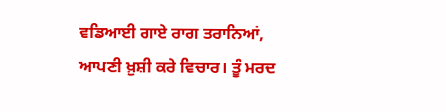ਵਡਿਆਈ ਗਾਏ ਰਾਗ ਤਰਾਨਿਆਂ, ਆਪਣੀ ਖ਼ੁਸ਼ੀ ਕਰੇ ਵਿਚਾਰ। ਤੂੰ ਮਰਦ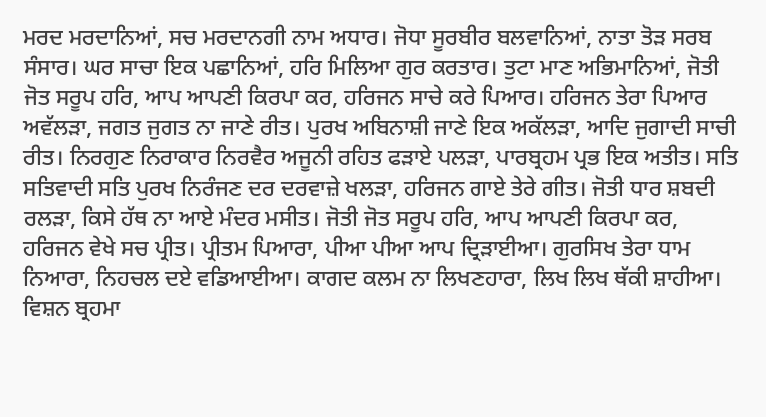ਮਰਦ ਮਰਦਾਨਿਆਂ, ਸਚ ਮਰਦਾਨਗੀ ਨਾਮ ਅਧਾਰ। ਜੋਧਾ ਸੂਰਬੀਰ ਬਲਵਾਨਿਆਂ, ਨਾਤਾ ਤੋੜ ਸਰਬ ਸੰਸਾਰ। ਘਰ ਸਾਚਾ ਇਕ ਪਛਾਨਿਆਂ, ਹਰਿ ਮਿਲਿਆ ਗੁਰ ਕਰਤਾਰ। ਤੁਟਾ ਮਾਣ ਅਭਿਮਾਨਿਆਂ, ਜੋਤੀ ਜੋਤ ਸਰੂਪ ਹਰਿ, ਆਪ ਆਪਣੀ ਕਿਰਪਾ ਕਰ, ਹਰਿਜਨ ਸਾਚੇ ਕਰੇ ਪਿਆਰ। ਹਰਿਜਨ ਤੇਰਾ ਪਿਆਰ ਅਵੱਲੜਾ, ਜਗਤ ਜੁਗਤ ਨਾ ਜਾਣੇ ਰੀਤ। ਪੁਰਖ ਅਬਿਨਾਸ਼ੀ ਜਾਣੇ ਇਕ ਅਕੱਲੜਾ, ਆਦਿ ਜੁਗਾਦੀ ਸਾਚੀ ਰੀਤ। ਨਿਰਗੁਣ ਨਿਰਾਕਾਰ ਨਿਰਵੈਰ ਅਜੂਨੀ ਰਹਿਤ ਫੜਾਏ ਪਲੜਾ, ਪਾਰਬ੍ਰਹਮ ਪ੍ਰਭ ਇਕ ਅਤੀਤ। ਸਤਿ ਸਤਿਵਾਦੀ ਸਤਿ ਪੁਰਖ ਨਿਰੰਜਣ ਦਰ ਦਰਵਾਜ਼ੇ ਖਲੜਾ, ਹਰਿਜਨ ਗਾਏ ਤੇਰੇ ਗੀਤ। ਜੋਤੀ ਧਾਰ ਸ਼ਬਦੀ ਰਲੜਾ, ਕਿਸੇ ਹੱਥ ਨਾ ਆਏ ਮੰਦਰ ਮਸੀਤ। ਜੋਤੀ ਜੋਤ ਸਰੂਪ ਹਰਿ, ਆਪ ਆਪਣੀ ਕਿਰਪਾ ਕਰ, ਹਰਿਜਨ ਵੇਖੇ ਸਚ ਪ੍ਰੀਤ। ਪ੍ਰੀਤਮ ਪਿਆਰਾ, ਪੀਆ ਪੀਆ ਆਪ ਦ੍ਰਿੜਾਈਆ। ਗੁਰਸਿਖ ਤੇਰਾ ਧਾਮ ਨਿਆਰਾ, ਨਿਹਚਲ ਦਏ ਵਡਿਆਈਆ। ਕਾਗਦ ਕਲਮ ਨਾ ਲਿਖਣਹਾਰਾ, ਲਿਖ ਲਿਖ ਥੱਕੀ ਸ਼ਾਹੀਆ। ਵਿਸ਼ਨ ਬ੍ਰਹਮਾ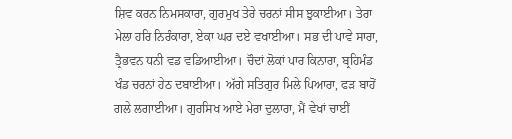ਸ਼ਿਵ ਕਰਨ ਨਿਮਸਕਾਰਾ, ਗੁਰਮੁਖ ਤੇਰੇ ਚਰਨਾਂ ਸੀਸ ਝੁਕਾਈਆ। ਤੇਰਾ ਮੇਲਾ ਹਰਿ ਨਿਰੰਕਾਰਾ, ਏਕਾ ਘਰ ਦਏ ਵਖਾਈਆ। ਸਭ ਦੀ ਪਾਵੇ ਸਾਰਾ, ਤ੍ਰੈਭਵਨ ਧਨੀ ਵਡ ਵਡਿਆਈਆ। ਚੌਦਾਂ ਲੋਕਾਂ ਪਾਰ ਕਿਨਾਰਾ, ਬ੍ਰਹਿਮੰਡ ਖੰਡ ਚਰਨਾਂ ਹੇਠ ਦਬਾਈਆ। ਅੱਗੇ ਸਤਿਗੁਰ ਮਿਲੇ ਪਿਆਰਾ, ਫੜ ਬਾਹੋਂ ਗਲੇ ਲਗਾਈਆ। ਗੁਰਸਿਖ ਆਏ ਮੇਰਾ ਦੁਲਾਰਾ, ਮੈਂ ਵੇਖਾਂ ਚਾਈਂ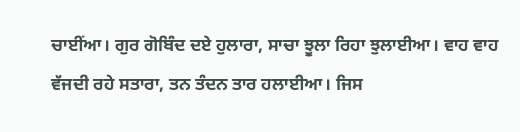ਚਾਈਂਆ। ਗੁਰ ਗੋਬਿੰਦ ਦਏ ਹੁਲਾਰਾ, ਸਾਚਾ ਝੂਲਾ ਰਿਹਾ ਝੁਲਾਈਆ। ਵਾਹ ਵਾਹ ਵੱਜਦੀ ਰਹੇ ਸਤਾਰਾ, ਤਨ ਤੰਦਨ ਤਾਰ ਹਲਾਈਆ। ਜਿਸ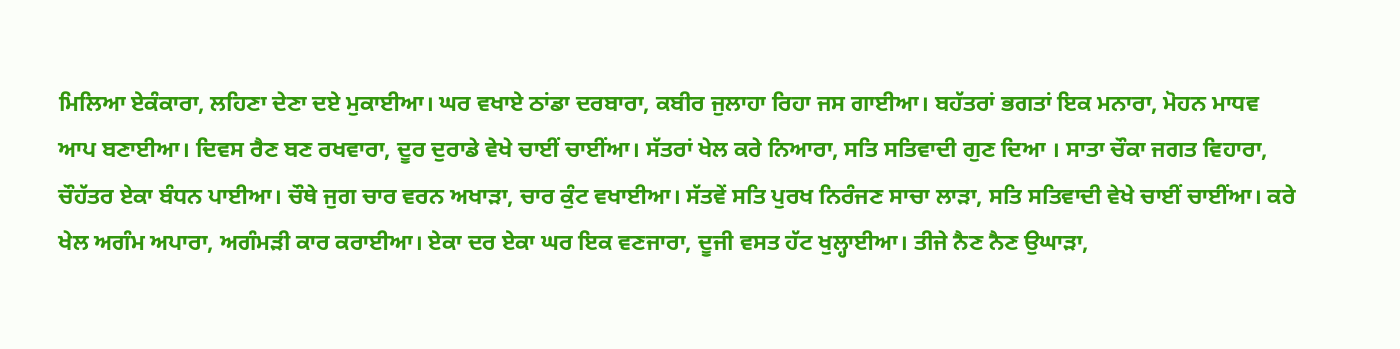ਮਿਲਿਆ ਏਕੰਕਾਰਾ, ਲਹਿਣਾ ਦੇਣਾ ਦਏ ਮੁਕਾਈਆ। ਘਰ ਵਖਾਏ ਠਾਂਡਾ ਦਰਬਾਰਾ, ਕਬੀਰ ਜੁਲਾਹਾ ਰਿਹਾ ਜਸ ਗਾਈਆ। ਬਹੱਤਰਾਂ ਭਗਤਾਂ ਇਕ ਮਨਾਰਾ, ਮੋਹਨ ਮਾਧਵ ਆਪ ਬਣਾਈਆ। ਦਿਵਸ ਰੈਣ ਬਣ ਰਖਵਾਰਾ, ਦੂਰ ਦੁਰਾਡੇ ਵੇਖੇ ਚਾਈਂ ਚਾਈਂਆ। ਸੱਤਰਾਂ ਖੇਲ ਕਰੇ ਨਿਆਰਾ, ਸਤਿ ਸਤਿਵਾਦੀ ਗੁਣ ਦਿਆ । ਸਾਤਾ ਚੌਕਾ ਜਗਤ ਵਿਹਾਰਾ, ਚੌਹੱਤਰ ਏਕਾ ਬੰਧਨ ਪਾਈਆ। ਚੌਥੇ ਜੁਗ ਚਾਰ ਵਰਨ ਅਖਾੜਾ, ਚਾਰ ਕੁੰਟ ਵਖਾਈਆ। ਸੱਤਵੇਂ ਸਤਿ ਪੁਰਖ ਨਿਰੰਜਣ ਸਾਚਾ ਲਾੜਾ, ਸਤਿ ਸਤਿਵਾਦੀ ਵੇਖੇ ਚਾਈਂ ਚਾਈਂਆ। ਕਰੇ ਖੇਲ ਅਗੰਮ ਅਪਾਰਾ, ਅਗੰਮੜੀ ਕਾਰ ਕਰਾਈਆ। ਏਕਾ ਦਰ ਏਕਾ ਘਰ ਇਕ ਵਣਜਾਰਾ, ਦੂਜੀ ਵਸਤ ਹੱਟ ਖੁਲ੍ਹਾਈਆ। ਤੀਜੇ ਨੈਣ ਨੈਣ ਉਘਾੜਾ,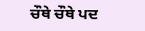ਚੌਥੇ ਚੌਥੇ ਪਦ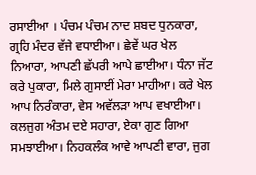ਰਸਾਈਆ । ਪੰਚਮ ਪੰਚਮ ਨਾਦ ਸ਼ਬਦ ਧੁਨਕਾਰਾ, ਗ੍ਰਹਿ ਮੰਦਰ ਵੱਜੇ ਵਧਾਈਆ। ਛੇਵੇਂ ਘਰ ਖੇਲ ਨਿਆਰਾ, ਆਪਣੀ ਛੱਪਰੀ ਆਪੇ ਛਾਈਆ। ਧੰਨਾ ਜੱਟ ਕਰੇ ਪੁਕਾਰਾ, ਮਿਲੇ ਗੁਸਾਈਂ ਮੇਰਾ ਮਾਹੀਆ। ਕਰੇ ਖੇਲ ਆਪ ਨਿਰੰਕਾਰਾ, ਵੇਸ ਅਵੱਲੜਾ ਆਪ ਵਖਾਈਆ। ਕਲਜੁਗ ਅੰਤਮ ਦਏ ਸਹਾਰਾ, ਏਕਾ ਗੁਣ ਗਿਆ ਸਮਝਾਈਆ। ਨਿਹਕਲੰਕ ਆਵੇ ਆਪਣੀ ਵਾਰਾ, ਜੁਗ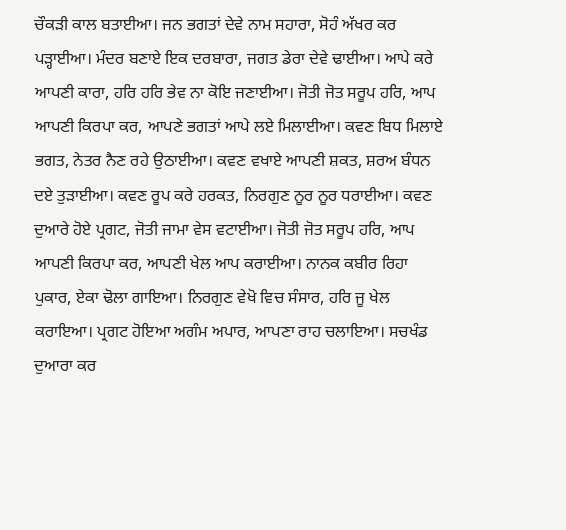ਚੌਕੜੀ ਕਾਲ ਬਤਾਈਆ। ਜਨ ਭਗਤਾਂ ਦੇਵੇ ਨਾਮ ਸਹਾਰਾ, ਸੋਹੰ ਅੱਖਰ ਕਰ ਪੜ੍ਹਾਈਆ। ਮੰਦਰ ਬਣਾਏ ਇਕ ਦਰਬਾਰਾ, ਜਗਤ ਡੇਰਾ ਦੇਵੇ ਢਾਈਆ। ਆਪੇ ਕਰੇ ਆਪਣੀ ਕਾਰਾ, ਹਰਿ ਹਰਿ ਭੇਵ ਨਾ ਕੋਇ ਜਣਾਈਆ। ਜੋਤੀ ਜੋਤ ਸਰੂਪ ਹਰਿ, ਆਪ ਆਪਣੀ ਕਿਰਪਾ ਕਰ, ਆਪਣੇ ਭਗਤਾਂ ਆਪੇ ਲਏ ਮਿਲਾਈਆ। ਕਵਣ ਬਿਧ ਮਿਲਾਏ ਭਗਤ, ਨੇਤਰ ਨੈਣ ਰਹੇ ਉਠਾਈਆ। ਕਵਣ ਵਖਾਏ ਆਪਣੀ ਸ਼ਕਤ, ਸ਼ਰਅ ਬੰਧਨ ਦਏ ਤੁੜਾਈਆ। ਕਵਣ ਰੂਪ ਕਰੇ ਹਰਕਤ, ਨਿਰਗੁਣ ਨੂਰ ਨੂਰ ਧਰਾਈਆ। ਕਵਣ ਦੁਆਰੇ ਹੋਏ ਪ੍ਰਗਟ, ਜੋਤੀ ਜਾਮਾ ਵੇਸ ਵਟਾਈਆ। ਜੋਤੀ ਜੋਤ ਸਰੂਪ ਹਰਿ, ਆਪ ਆਪਣੀ ਕਿਰਪਾ ਕਰ, ਆਪਣੀ ਖੇਲ ਆਪ ਕਰਾਈਆ। ਨਾਨਕ ਕਬੀਰ ਰਿਹਾ ਪੁਕਾਰ, ਏਕਾ ਢੋਲਾ ਗਾਇਆ। ਨਿਰਗੁਣ ਵੇਖੋ ਵਿਚ ਸੰਸਾਰ, ਹਰਿ ਜੂ ਖੇਲ ਕਰਾਇਆ। ਪ੍ਰਗਟ ਹੋਇਆ ਅਗੰਮ ਅਪਾਰ, ਆਪਣਾ ਰਾਹ ਚਲਾਇਆ। ਸਚਖੰਡ ਦੁਆਰਾ ਕਰ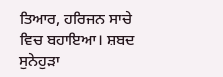ਤਿਆਰ, ਹਰਿਜਨ ਸਾਚੇ ਵਿਚ ਬਹਾਇਆ। ਸ਼ਬਦ ਸੁਨੇਹੁੜਾ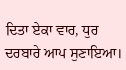ਦਿਤਾ ਏਕਾ ਵਾਰ, ਧੁਰ ਦਰਬਾਰੇ ਆਪ ਸੁਣਾਇਆ।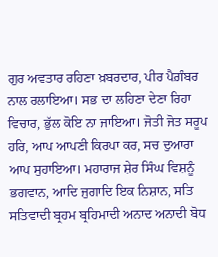ਗੁਰ ਅਵਤਾਰ ਰਹਿਣਾ ਖ਼ਬਰਦਾਰ, ਪੀਰ ਪੈਗ਼ੰਬਰ ਨਾਲ ਰਲਾਇਆ। ਸਭ ਦਾ ਲਹਿਣਾ ਦੇਣਾ ਰਿਹਾ ਵਿਚਾਰ, ਭੁੱਲ ਕੋਇ ਨਾ ਜਾਇਆ। ਜੋਤੀ ਜੋਤ ਸਰੂਪ ਹਰਿ, ਆਪ ਆਪਣੀ ਕਿਰਪਾ ਕਰ, ਸਚ ਦੁਆਰਾ ਆਪ ਸੁਹਾਇਆ। ਮਹਾਰਾਜ ਸ਼ੇਰ ਸਿੰਘ ਵਿਸ਼ਨੂੰ ਭਗਵਾਨ, ਆਦਿ ਜੁਗਾਦਿ ਇਕ ਨਿਸ਼ਾਨ, ਸਤਿ ਸਤਿਵਾਦੀ ਬ੍ਰਹਮ ਬ੍ਰਹਿਮਾਦੀ ਅਨਾਦ ਅਨਾਦੀ ਬੋਧ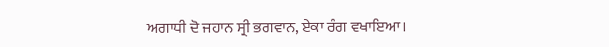ਅਗਾਧੀ ਦੋ ਜਹਾਨ ਸ੍ਰੀ ਭਗਵਾਨ, ਏਕਾ ਰੰਗ ਵਖਾਇਆ।